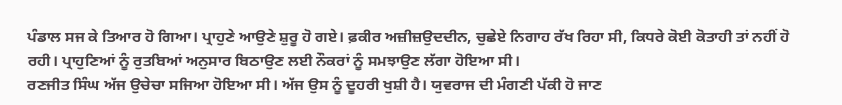ਪੰਡਾਲ ਸਜ ਕੇ ਤਿਆਰ ਹੋ ਗਿਆ। ਪ੍ਰਾਹੁਣੇ ਆਉਣੇ ਸ਼ੁਰੂ ਹੋ ਗਏ। ਫ਼ਕੀਰ ਅਜ਼ੀਜ਼ਉਦਦੀਨ, ਚੁਛੇਏ ਨਿਗਾਹ ਰੱਖ ਰਿਹਾ ਸੀ, ਕਿਧਰੇ ਕੋਈ ਕੋਤਾਹੀ ਤਾਂ ਨਹੀਂ ਹੋ ਰਹੀ। ਪ੍ਰਾਹੁਣਿਆਂ ਨੂੰ ਰੁਤਬਿਆਂ ਅਨੁਸਾਰ ਬਿਠਾਉਣ ਲਈ ਨੌਕਰਾਂ ਨੂੰ ਸਮਝਾਉਣ ਲੱਗਾ ਹੋਇਆ ਸੀ।
ਰਣਜੀਤ ਸਿੰਘ ਅੱਜ ਉਚੇਚਾ ਸਜਿਆ ਹੋਇਆ ਸੀ। ਅੱਜ ਉਸ ਨੂੰ ਦੂਹਰੀ ਖੁਸ਼ੀ ਹੈ। ਯੁਵਰਾਜ ਦੀ ਮੰਗਣੀ ਪੱਕੀ ਹੋ ਜਾਣ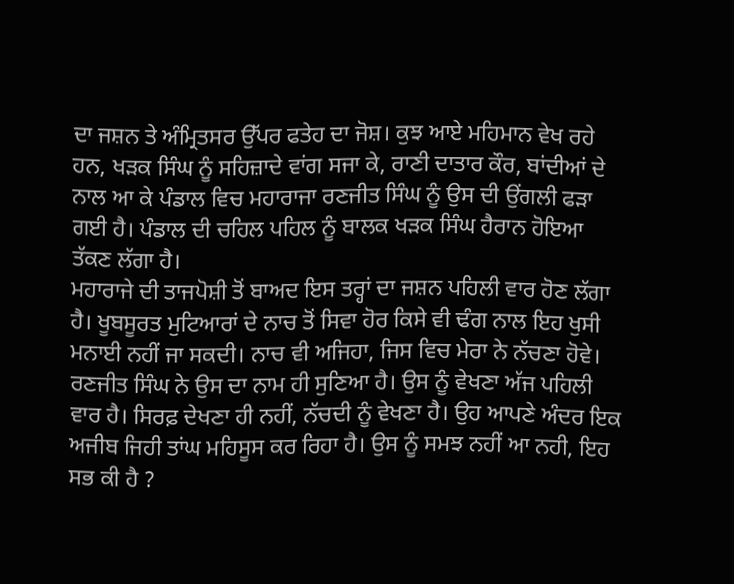ਦਾ ਜਸ਼ਨ ਤੇ ਅੰਮ੍ਰਿਤਸਰ ਉੱਪਰ ਫਤੇਹ ਦਾ ਜੋਸ਼। ਕੁਝ ਆਏ ਮਹਿਮਾਨ ਵੇਖ ਰਹੇ ਹਨ, ਖੜਕ ਸਿੰਘ ਨੂੰ ਸਹਿਜ਼ਾਦੇ ਵਾਂਗ ਸਜਾ ਕੇ, ਰਾਣੀ ਦਾਤਾਰ ਕੌਰ, ਬਾਂਦੀਆਂ ਦੇ ਨਾਲ ਆ ਕੇ ਪੰਡਾਲ ਵਿਚ ਮਹਾਰਾਜਾ ਰਣਜੀਤ ਸਿੰਘ ਨੂੰ ਉਸ ਦੀ ਉਂਗਲੀ ਫੜਾ ਗਈ ਹੈ। ਪੰਡਾਲ ਦੀ ਚਹਿਲ ਪਹਿਲ ਨੂੰ ਬਾਲਕ ਖੜਕ ਸਿੰਘ ਹੈਰਾਨ ਹੋਇਆ ਤੱਕਣ ਲੱਗਾ ਹੈ।
ਮਹਾਰਾਜੇ ਦੀ ਤਾਜਪੋਸ਼ੀ ਤੋਂ ਬਾਅਦ ਇਸ ਤਰ੍ਹਾਂ ਦਾ ਜਸ਼ਨ ਪਹਿਲੀ ਵਾਰ ਹੋਣ ਲੱਗਾ ਹੈ। ਖੂਬਸੂਰਤ ਮੁਟਿਆਰਾਂ ਦੇ ਨਾਚ ਤੋਂ ਸਿਵਾ ਹੋਰ ਕਿਸੇ ਵੀ ਢੰਗ ਨਾਲ ਇਹ ਖੁਸੀ ਮਨਾਈ ਨਹੀਂ ਜਾ ਸਕਦੀ। ਨਾਚ ਵੀ ਅਜਿਹਾ, ਜਿਸ ਵਿਚ ਮੇਰਾ ਨੇ ਨੱਚਣਾ ਹੋਵੇ। ਰਣਜੀਤ ਸਿੰਘ ਨੇ ਉਸ ਦਾ ਨਾਮ ਹੀ ਸੁਣਿਆ ਹੈ। ਉਸ ਨੂੰ ਵੇਖਣਾ ਅੱਜ ਪਹਿਲੀ ਵਾਰ ਹੈ। ਸਿਰਫ਼ ਦੇਖਣਾ ਹੀ ਨਹੀਂ, ਨੱਚਦੀ ਨੂੰ ਵੇਖਣਾ ਹੈ। ਉਹ ਆਪਣੇ ਅੰਦਰ ਇਕ ਅਜੀਬ ਜਿਹੀ ਤਾਂਘ ਮਹਿਸੂਸ ਕਰ ਰਿਹਾ ਹੈ। ਉਸ ਨੂੰ ਸਮਝ ਨਹੀਂ ਆ ਨਹੀ, ਇਹ ਸਭ ਕੀ ਹੈ ?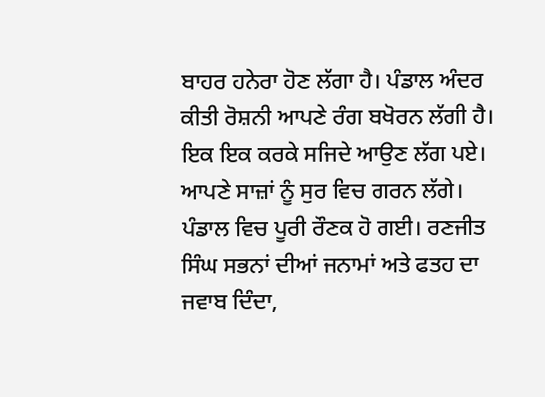ਬਾਹਰ ਹਨੇਰਾ ਹੋਣ ਲੱਗਾ ਹੈ। ਪੰਡਾਲ ਅੰਦਰ ਕੀਤੀ ਰੋਸ਼ਨੀ ਆਪਣੇ ਰੰਗ ਬਖੋਰਨ ਲੱਗੀ ਹੈ। ਇਕ ਇਕ ਕਰਕੇ ਸਜਿਦੇ ਆਉਣ ਲੱਗ ਪਏ। ਆਪਣੇ ਸਾਜ਼ਾਂ ਨੂੰ ਸੁਰ ਵਿਚ ਗਰਨ ਲੱਗੇ। ਪੰਡਾਲ ਵਿਚ ਪੂਰੀ ਰੌਣਕ ਹੋ ਗਈ। ਰਣਜੀਤ ਸਿੰਘ ਸਭਨਾਂ ਦੀਆਂ ਜਨਾਮਾਂ ਅਤੇ ਫਤਹ ਦਾ ਜਵਾਬ ਦਿੰਦਾ,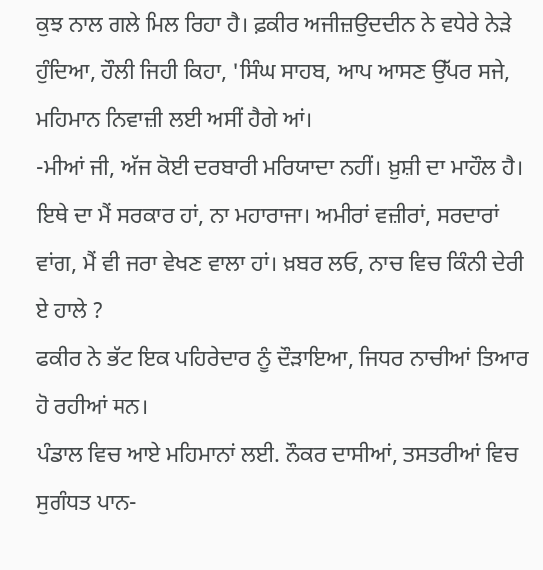ਕੁਝ ਨਾਲ ਗਲੇ ਮਿਲ ਰਿਹਾ ਹੈ। ਫ਼ਕੀਰ ਅਜੀਜ਼ਉਦਦੀਨ ਨੇ ਵਧੇਰੇ ਨੇੜੇ ਹੁੰਦਿਆ, ਹੌਲੀ ਜਿਹੀ ਕਿਹਾ, 'ਸਿੰਘ ਸਾਹਬ, ਆਪ ਆਸਣ ਉੱਪਰ ਸਜੇ, ਮਹਿਮਾਨ ਨਿਵਾਜ਼ੀ ਲਈ ਅਸੀਂ ਹੈਗੇ ਆਂ।
-ਮੀਆਂ ਜੀ, ਅੱਜ ਕੋਈ ਦਰਬਾਰੀ ਮਰਿਯਾਦਾ ਨਹੀਂ। ਖ਼ੁਸ਼ੀ ਦਾ ਮਾਹੌਲ ਹੈ। ਇਥੇ ਦਾ ਮੈਂ ਸਰਕਾਰ ਹਾਂ, ਨਾ ਮਹਾਰਾਜਾ। ਅਮੀਰਾਂ ਵਜ਼ੀਰਾਂ, ਸਰਦਾਰਾਂ ਵਾਂਗ, ਮੈਂ ਵੀ ਜਰਾ ਵੇਖਣ ਵਾਲਾ ਹਾਂ। ਖ਼ਬਰ ਲਓ, ਨਾਚ ਵਿਚ ਕਿੰਨੀ ਦੇਰੀ ਏ ਹਾਲੇ ?
ਫਕੀਰ ਨੇ ਭੱਟ ਇਕ ਪਹਿਰੇਦਾਰ ਨੂੰ ਦੌੜਾਇਆ, ਜਿਧਰ ਨਾਚੀਆਂ ਤਿਆਰ ਹੋ ਰਹੀਆਂ मਨ।
ਪੰਡਾਲ ਵਿਚ ਆਏ ਮਹਿਮਾਨਾਂ ਲਈ. ਨੌਕਰ ਦਾਸੀਆਂ, ਤਸਤਰੀਆਂ ਵਿਚ ਸੁਗੰਧਤ ਪਾਨ-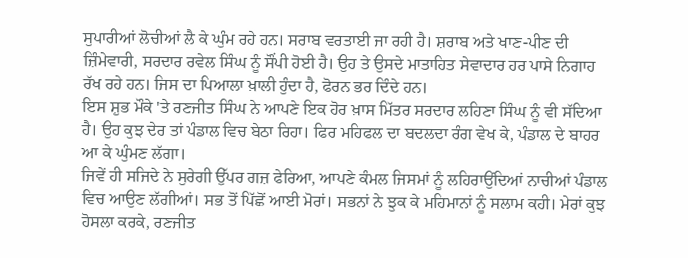ਸੁਪਾਰੀਆਂ ਲੋਚੀਆਂ ਲੈ ਕੇ ਘੁੰਮ ਰਹੇ ਹਨ। ਸਰਾਬ ਵਰਤਾਈ ਜਾ ਰਹੀ ਹੈ। ਸ਼ਰਾਬ ਅਤੇ ਖਾਣ-ਪੀਣ ਦੀ ਜ਼ਿੰਮੇਵਾਰੀ, ਸਰਦਾਰ ਰਵੇਲ ਸਿੰਘ ਨੂੰ ਸੌਂਪੀ ਹੋਈ ਹੈ। ਉਹ ਤੇ ਉਸਦੇ ਮਾਤਾਹਿਤ ਸੇਵਾਦਾਰ ਹਰ ਪਾਸੇ ਨਿਗਾਹ ਰੱਖ ਰਹੇ ਹਨ। ਜਿਸ ਦਾ ਪਿਆਲਾ ਖ਼ਾਲੀ ਹੁੰਦਾ ਹੈ, ਫੋਰਨ ਭਰ ਦਿੰਦੇ ਹਨ।
ਇਸ ਸ਼ੁਭ ਮੌਕੇ 'ਤੇ ਰਣਜੀਤ ਸਿੰਘ ਨੇ ਆਪਣੇ ਇਕ ਹੋਰ ਖ਼ਾਸ ਮਿੱਤਰ ਸਰਦਾਰ ਲਹਿਣਾ ਸਿੰਘ ਨੂੰ ਵੀ ਸੱਦਿਆ ਹੈ। ਉਹ ਕੁਝ ਦੇਰ ਤਾਂ ਪੰਡਾਲ ਵਿਚ ਬੇਠਾ ਰਿਹਾ। ਫਿਰ ਮਹਿਫਲ ਦਾ ਬਦਲਦਾ ਰੰਗ ਵੇਖ ਕੇ, ਪੰਡਾਲ ਦੇ ਬਾਹਰ ਆ ਕੇ ਘੁੰਮਣ ਲੱਗਾ।
ਜਿਵੇਂ ਹੀ ਸਜਿਦੇ ਨੇ ਸੁਰੇਗੀ ਉੱਪਰ ਗਜ਼ ਫੇਰਿਆ, ਆਪਣੇ ਕੰਮਲ ਜਿਸਮਾਂ ਨੂੰ ਲਹਿਰਾਉਂਦਿਆਂ ਨਾਚੀਆਂ ਪੰਡਾਲ ਵਿਚ ਆਉਣ ਲੱਗੀਆਂ। ਸਭ ਤੋਂ ਪਿੱਛੋਂ ਆਈ ਮੋਰਾਂ। ਸਭਨਾਂ ਨੇ ਝੁਕ ਕੇ ਮਹਿਮਾਨਾਂ ਨੂੰ ਸਲਾਮ ਕਹੀ। ਮੇਰਾਂ ਕੁਝ ਹੋਸਲਾ ਕਰਕੇ, ਰਣਜੀਤ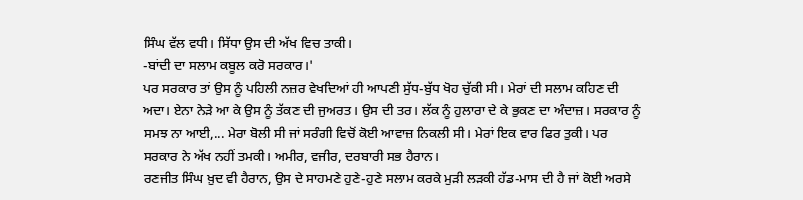ਸਿੰਘ ਵੱਲ ਵਧੀ। ਸਿੱਧਾ ਉਸ ਦੀ ਅੱਖ ਵਿਚ ਤਾਕੀ।
-ਬਾਂਦੀ ਦਾ ਸਲਾਮ ਕਬੂਲ ਕਰੋ ਸਰਕਾਰ।'
ਪਰ ਸਰਕਾਰ ਤਾਂ ਉਸ ਨੂੰ ਪਹਿਲੀ ਨਜ਼ਰ ਵੇਖਦਿਆਂ ਹੀ ਆਪਣੀ ਸੁੱਧ-ਬੁੱਧ ਖੋਹ ਚੁੱਕੀ ਸੀ। ਮੇਰਾਂ ਦੀ ਸਲਾਮ ਕਹਿਣ ਦੀ ਅਦਾ। ਏਨਾ ਨੇੜੇ ਆ ਕੇ ਉਸ ਨੂੰ ਤੱਕਣ ਦੀ ਜੁਅਰਤ। ਉਸ ਦੀ ਤਰ। ਲੱਕ ਨੂੰ ਹੁਲਾਰਾ ਦੇ ਕੇ ਭੁਕਣ ਦਾ ਅੰਦਾਜ਼। ਸਰਕਾਰ ਨੂੰ ਸਮਝ ਨਾ ਆਈ,... ਮੇਰਾ ਬੋਲੀ ਸੀ ਜਾਂ ਸਰੰਗੀ ਵਿਚੋਂ ਕੋਈ ਆਵਾਜ਼ ਨਿਕਲੀ ਸੀ। ਮੇਰਾਂ ਇਕ ਵਾਰ ਫਿਰ ਤੁਕੀ। ਪਰ ਸਰਕਾਰ ਨੇ ਅੱਖ ਨਹੀਂ ਤਮਕੀ। ਅਮੀਰ, ਵਜੀਰ, ਦਰਬਾਰੀ ਸਭ ਹੈਰਾਨ।
ਰਣਜੀਤ ਸਿੰਘ ਖ਼ੁਦ ਵੀ ਹੈਰਾਨ, ਉਸ ਦੇ ਸਾਹਮਣੇ ਹੁਣੇ-ਹੁਣੇ ਸਲਾਮ ਕਰਕੇ ਮੁੜੀ ਲੜਕੀ ਹੱਡ-ਮਾਸ ਦੀ ਹੈ ਜਾਂ ਕੋਈ ਅਰਸੇ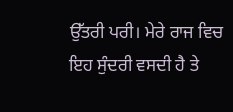ਉੱਤਰੀ ਪਰੀ। ਮੇਰੇ ਰਾਜ ਵਿਚ ਇਹ ਸੁੰਦਰੀ ਵਸਦੀ ਹੈ ਤੇ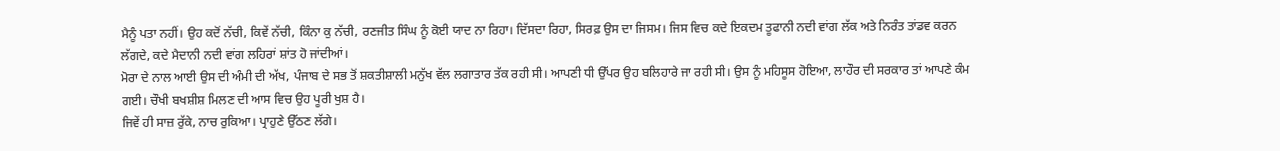ਮੈਨੂੰ ਪਤਾ ਨਹੀਂ। ਉਹ ਕਦੋਂ ਨੱਚੀ, ਕਿਵੇਂ ਨੱਚੀ, ਕਿੰਨਾ ਕੁ ਨੱਚੀ, ਰਣਜੀਤ ਸਿੰਘ ਨੂੰ ਕੋਈ ਯਾਦ ਨਾ ਰਿਹਾ। ਦਿੱਸਦਾ ਰਿਹਾ, ਸਿਰਫ਼ ਉਸ ਦਾ ਜਿਸਮ। ਜਿਸ ਵਿਚ ਕਦੇ ਇਕਦਮ ਤੂਫਾਨੀ ਨਦੀ ਵਾਂਗ ਲੱਕ ਅਤੇ ਨਿਰੰਤ ਤਾਂਡਵ ਕਰਨ ਲੱਗਦੇ, ਕਦੇ ਮੈਦਾਨੀ ਨਦੀ ਵਾਂਗ ਲਹਿਰਾਂ ਸ਼ਾਂਤ ਹੋ ਜਾਂਦੀਆਂ।
ਮੋਰਾ ਦੇ ਨਾਲ ਆਈ ਉਸ ਦੀ ਅੰਮੀ ਦੀ ਅੱਖ, ਪੰਜਾਬ ਦੇ ਸਭ ਤੋਂ ਸ਼ਕਤੀਸ਼ਾਲੀ ਮਨੁੱਖ ਵੱਲ ਲਗਾਤਾਰ ਤੱਕ ਰਹੀ ਸੀ। ਆਪਣੀ ਧੀ ਉੱਪਰ ਉਹ ਬਲਿਹਾਰੇ ਜਾ ਰਹੀ ਸੀ। ਉਸ ਨੂੰ ਮਹਿਸੂਸ ਹੋਇਆ, ਲਾਹੌਰ ਦੀ ਸਰਕਾਰ ਤਾਂ ਆਪਣੇ ਕੰਮ ਗਈ। ਚੌਖੀ ਬਖਸ਼ੀਸ਼ ਮਿਲਣ ਦੀ ਆਸ ਵਿਚ ਉਹ ਪੂਰੀ ਖੁਸ਼ ਹੈ।
ਜਿਵੇਂ ਹੀ ਸਾਜ਼ ਰੁੱਕੇ, ਨਾਚ ਰੁਕਿਆ। ਪ੍ਰਾਹੁਣੇ ਉੱਠਣ ਲੱਗੇ।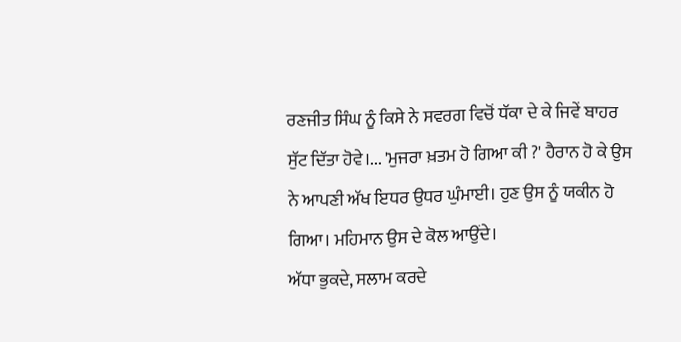ਰਣਜੀਤ ਸਿੰਘ ਨੂੰ ਕਿਸੇ ਨੇ ਸਵਰਗ ਵਿਚੋਂ ਧੱਕਾ ਦੇ ਕੇ ਜਿਵੇਂ ਬਾਹਰ ਸੁੱਟ ਦਿੱਤਾ ਹੋਵੇ।... 'ਮੁਜਰਾ ਖ਼ਤਮ ਹੋ ਗਿਆ ਕੀ ?' ਹੈਰਾਨ ਹੋ ਕੇ ਉਸ ਨੇ ਆਪਣੀ ਅੱਖ ਇਧਰ ਉਧਰ ਘੁੰਮਾਈ। ਹੁਣ ਉਸ ਨੂੰ ਯਕੀਨ ਹੋ ਗਿਆ। ਮਹਿਮਾਨ ਉਸ ਦੇ ਕੋਲ ਆਉਂਦੇ।
ਅੱਧਾ ਭੁਕਦੇ, ਸਲਾਮ ਕਰਦੇ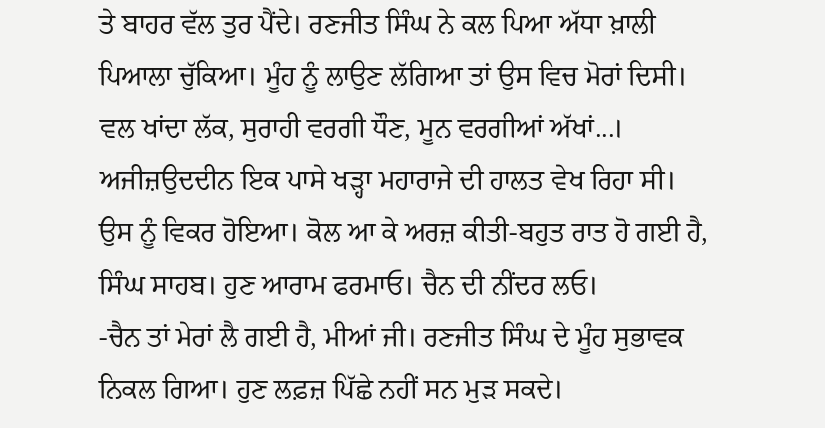ਤੇ ਬਾਹਰ ਵੱਲ ਤੁਰ ਪੈਂਦੇ। ਰਣਜੀਤ ਸਿੰਘ ਨੇ ਕਲ ਪਿਆ ਅੱਧਾ ਖ਼ਾਲੀ ਪਿਆਲਾ ਚੁੱਕਿਆ। ਮੂੰਹ ਨੂੰ ਲਾਉਣ ਲੱਗਿਆ ਤਾਂ ਉਸ ਵਿਚ ਮੋਰਾਂ ਦਿਸੀ। ਵਲ ਖਾਂਦਾ ਲੱਕ, ਸੁਰਾਹੀ ਵਰਗੀ ਧੌਣ, ਮੂਨ ਵਰਗੀਆਂ ਅੱਖਾਂ...। ਅਜੀਜ਼ਉਦਦੀਨ ਇਕ ਪਾਸੇ ਖੜ੍ਹਾ ਮਹਾਰਾਜੇ ਦੀ ਹਾਲਤ ਵੇਖ ਰਿਹਾ ਸੀ। ਉਸ ਨੂੰ ਵਿਕਰ ਹੋਇਆ। ਕੋਲ ਆ ਕੇ ਅਰਜ਼ ਕੀਤੀ-ਬਹੁਤ ਰਾਤ ਹੋ ਗਈ ਹੈ, ਸਿੰਘ ਸਾਹਬ। ਹੁਣ ਆਰਾਮ ਫਰਮਾਓ। ਚੈਨ ਦੀ ਨੀਂਦਰ ਲਓ।
-ਚੈਨ ਤਾਂ ਮੇਰਾਂ ਲੈ ਗਈ ਹੈ, ਮੀਆਂ ਜੀ। ਰਣਜੀਤ ਸਿੰਘ ਦੇ ਮੂੰਹ ਸੁਭਾਵਕ ਨਿਕਲ ਗਿਆ। ਹੁਣ ਲਫ਼ਜ਼ ਪਿੱਛੇ ਨਹੀਂ ਸਨ ਮੁੜ ਸਕਦੇ।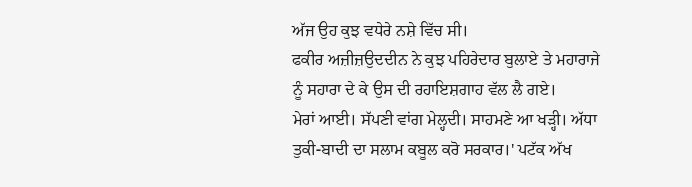ਅੱਜ ਉਹ ਕੁਝ ਵਧੇਰੇ ਨਸ਼ੇ ਵਿੱਚ ਸੀ।
ਫਕੀਰ ਅਜ਼ੀਜ਼ਉਦਦੀਨ ਨੇ ਕੁਝ ਪਹਿਰੇਦਾਰ ਬੁਲਾਏ ਤੇ ਮਹਾਰਾਜੇ ਨੂੰ ਸਹਾਰਾ ਦੇ ਕੇ ਉਸ ਦੀ ਰਹਾਇਸ਼ਗਾਹ ਵੱਲ ਲੈ ਗਏ।
ਮੇਰਾਂ ਆਈ। ਸੱਪਣੀ ਵਾਂਗ ਮੇਲ੍ਹਦੀ। ਸਾਹਮਣੇ ਆ ਖੜ੍ਹੀ। ਅੱਧਾ ਤੁਕੀ-ਬਾਦੀ ਦਾ ਸਲਾਮ ਕਬੂਲ ਕਰੋ ਸਰਕਾਰ।' ਪਟੱਕ ਅੱਖ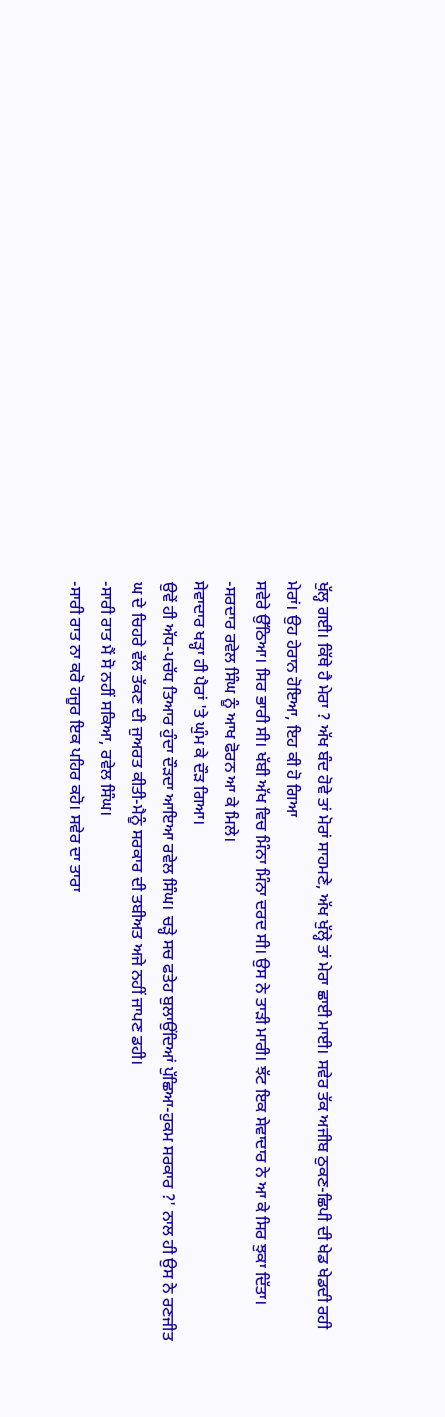ਖੁੱਲ੍ਹ ਗਈ। ਕਿੱਥੇ ਹੈ ਮੇਰਾ ? ਅੱਖ ਬੰਦ ਹੋਵੇ ਤਾਂ ਮੋਰਾਂ ਸਾਹਮਣੇ, ਅੱਖ ਖੁੱਲ੍ਹੇ ਤਾਂ ਮੇਰਾ ਛਾਈ ਮਾਈ। ਸਵੇਰ ਤੱਕ ਅਜੀਬ ਠੁਕਣ-ਛਿਪੀ ਦੀ ਖੇਡ ਖੇਡਦੀ ਰਹੀ ਮੇਰਾਂ। ਉਹ ਹੇਰਾਨ ਹੋਇਆ, ਇਹ ਕੀ ਹੋ ਗਿਆ
ਸਵੇਰੇ ਉੱਠਿਆ। ਸਿਰ ਭਾਰੀ ਸੀ। ਖੱਬੀ ਅੱਖ ਵਿਚ ਮਿੰਨਾ ਮਿੰਨਾ ਦਰਦ ਸੀ। ਉਸ ਨੇ ਤਾੜੀ ਮਾਰੀ। ਝੱਟ ਇਕ ਸੇਵਾਦਾਰ ਨੇ ਆ ਕੇ ਸਿਰ ਝੁਕਾ ਦਿੱਤਾ।
-ਸਰਦਾਰ ਰਵੇਲ ਸਿੰਘ ਨੂੰ ਆਖ ਫੋਰਨ ਆ ਕੇ ਮਿਲੇ।
ਸੇਵਾਦਾਰ ਖੜ੍ਹਾ ਹੀ ਪੈਰਾਂ 'ਤੇ ਘੁੰਮ ਕੇ ਦੌੜ ਗਿਆ।
ਉਵੇਂ ਹੀ ਅੱਧ-ਪਚੱਧ ਤਿਆਰ ਹੁੰਦਾ ਦੌੜਦਾ ਆਇਆ ਰਵੇਲ ਸਿੰਘ। ਚੜ੍ਹੇ ਸਚ ਫਤੇਹ ਬੁਲਾਉਂਦਿਆਂ ਪੁੱਛਿਆ-ਹੁਕਮ ਸਰਕਾਰ ?' ਨਾਲ ਹੀ ਉਸ ਨੇ ਰਣਜੀਤ ਘ ਦੇ ਚਿਹਰੇ ਵੱਲ ਤੱਕਣ ਦੀ ਜੁਅਰਤ ਕੀਤੀ-ਮੈਨੂੰ ਸਰਕਾਰ ਦੀ ਤਬੀਅਤ ਅਜੇ ਨਹੀਂ ਜਾਪਣ ਡਹੀ।
-ਸਾਰੀ ਰਾਤ ਮੈਂ ਸੋ ਨਹੀਂ ਸਕਿਆ, ਰਵੇਲ ਸਿੰਘ।
-ਸਾਰੀ ਰਾਤ ਨਾ ਕਰੋ ਹਜੂਰ ਇਕ ਪਹਿਰ ਕਹੋ। ਸਵੇਰ ਦਾ ਤਾਰਾ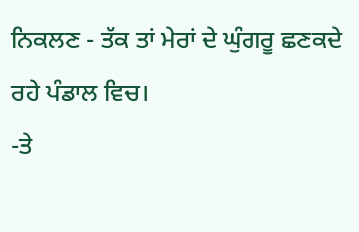ਨਿਕਲਣ - ਤੱਕ ਤਾਂ ਮੇਰਾਂ ਦੇ ਘੁੰਗਰੂ ਛਣਕਦੇ ਰਹੇ ਪੰਡਾਲ ਵਿਚ।
-ਤੇ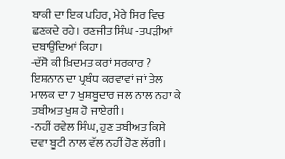ਬਾਕੀ ਦਾ ਇਕ ਪਹਿਰ, ਮੇਰੇ ਸਿਰ ਵਿਚ ਛਣਕਦੇ ਰਹੇ। ਰਣਜੀਤ ਸਿੰਘ -ਤਪੜੀਆਂ ਦਬਾਉਂਦਿਆਂ ਕਿਹਾ।
-ਦੱਸੋ ਕੀ ਖ਼ਿਦਮਤ ਕਰਾਂ ਸਰਕਾਰ ? ਇਸ਼ਨਾਨ ਦਾ ਪ੍ਰਬੰਧ ਕਰਵਾਵਾਂ ਜਾਂ ਤੇਲ ਮਾਲਕ ਦਾ 7 ਖੁਸ਼ਬੂਦਾਰ ਜਲ ਨਾਲ ਨਹਾ ਕੇ ਤਬੀਅਤ ਖੁਸ਼ ਹੋ ਜਾਏਗੀ।
-ਨਹੀਂ ਰਵੇਲ ਸਿੰਘ, ਹੁਣ ਤਬੀਅਤ ਕਿਸੇ ਦਵਾ ਬੂਟੀ ਨਾਲ ਵੱਲ ਨਹੀਂ ਹੋਣ ਲੱਗੀ।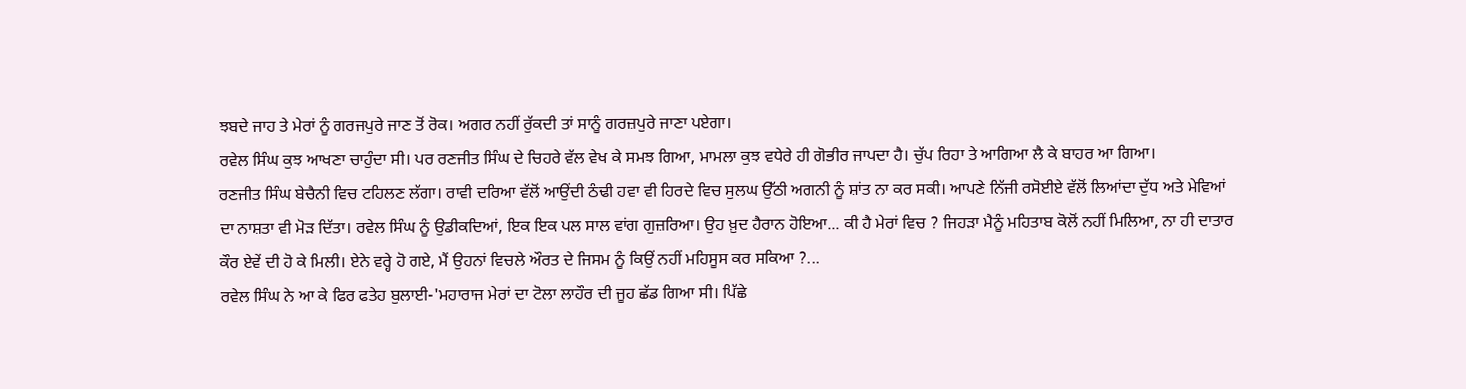ਝਬਦੇ ਜਾਹ ਤੇ ਮੇਰਾਂ ਨੂੰ ਗਰਜਪੁਰੇ ਜਾਣ ਤੋਂ ਰੋਕ। ਅਗਰ ਨਹੀਂ ਰੁੱਕਦੀ ਤਾਂ ਸਾਨੂੰ ਗਰਜ਼ਪੁਰੇ ਜਾਣਾ ਪਏਗਾ।
ਰਵੇਲ ਸਿੰਘ ਕੁਝ ਆਖਣਾ ਚਾਹੁੰਦਾ ਸੀ। ਪਰ ਰਣਜੀਤ ਸਿੰਘ ਦੇ ਚਿਹਰੇ ਵੱਲ ਵੇਖ ਕੇ ਸਮਝ ਗਿਆ, ਮਾਮਲਾ ਕੁਝ ਵਧੇਰੇ ਹੀ ਗੋਭੀਰ ਜਾਪਦਾ ਹੈ। ਚੁੱਪ ਰਿਹਾ ਤੇ ਆਗਿਆ ਲੈ ਕੇ ਬਾਹਰ ਆ ਗਿਆ।
ਰਣਜੀਤ ਸਿੰਘ ਬੇਚੈਨੀ ਵਿਚ ਟਹਿਲਣ ਲੱਗਾ। ਰਾਵੀ ਦਰਿਆ ਵੱਲੋਂ ਆਉਂਦੀ ਠੰਢੀ ਹਵਾ ਵੀ ਹਿਰਦੇ ਵਿਚ ਸੁਲਘ ਉੱਠੀ ਅਗਨੀ ਨੂੰ ਸ਼ਾਂਤ ਨਾ ਕਰ ਸਕੀ। ਆਪਣੇ ਨਿੱਜੀ ਰਸੋਈਏ ਵੱਲੋਂ ਲਿਆਂਦਾ ਦੁੱਧ ਅਤੇ ਮੇਵਿਆਂ ਦਾ ਨਾਸ਼ਤਾ ਵੀ ਮੋੜ ਦਿੱਤਾ। ਰਵੇਲ ਸਿੰਘ ਨੂੰ ਉਡੀਕਦਿਆਂ, ਇਕ ਇਕ ਪਲ ਸਾਲ ਵਾਂਗ ਗੁਜ਼ਰਿਆ। ਉਹ ਖ਼ੁਦ ਹੈਰਾਨ ਹੋਇਆ... ਕੀ ਹੈ ਮੇਰਾਂ ਵਿਚ ? ਜਿਹੜਾ ਮੈਨੂੰ ਮਹਿਤਾਬ ਕੋਲੋਂ ਨਹੀਂ ਮਿਲਿਆ, ਨਾ ਹੀ ਦਾਤਾਰ ਕੌਰ ਏਵੇਂ ਦੀ ਹੋ ਕੇ ਮਿਲੀ। ਏਨੇ ਵਰ੍ਹੇ ਹੋ ਗਏ, ਮੈਂ ਉਹਨਾਂ ਵਿਚਲੇ ਔਰਤ ਦੇ ਜਿਸਮ ਨੂੰ ਕਿਉਂ ਨਹੀਂ ਮਹਿਸੂਸ ਕਰ ਸਕਿਆ ?...
ਰਵੇਲ ਸਿੰਘ ਨੇ ਆ ਕੇ ਫਿਰ ਫਤੇਹ ਬੁਲਾਈ-'ਮਹਾਰਾਜ ਮੇਰਾਂ ਦਾ ਟੋਲਾ ਲਾਹੌਰ ਦੀ ਜੂਹ ਛੱਡ ਗਿਆ ਸੀ। ਪਿੱਛੇ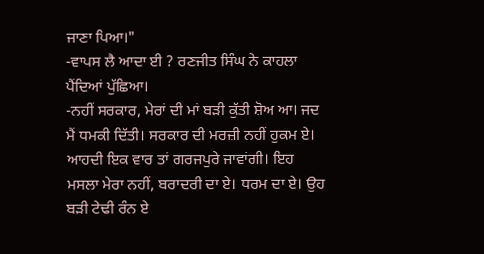ਜਾਣਾ ਪਿਆ।"
-ਵਾਪਸ ਲੈ ਆਦਾ ਈ ? ਰਣਜੀਤ ਸਿੰਘ ਨੇ ਕਾਹਲਾ ਪੈਂਦਿਆਂ ਪੁੱਛਿਆ।
-ਨਹੀਂ ਸਰਕਾਰ, ਮੇਰਾਂ ਦੀ ਮਾਂ ਬੜੀ ਕੁੱਤੀ ਸ਼ੋਅ ਆ। ਜਦ ਮੈਂ ਧਮਕੀ ਦਿੱਤੀ। ਸਰਕਾਰ ਦੀ ਮਰਜ਼ੀ ਨਹੀਂ ਹੁਕਮ ਏ। ਆਹਦੀ ਇਕ ਵਾਰ ਤਾਂ ਗਰਜਪੁਰੇ ਜਾਵਾਂਗੀ। ਇਹ ਮਸਲਾ ਮੇਰਾ ਨਹੀਂ, ਬਰਾਦਰੀ ਦਾ ਏ। ਧਰਮ ਦਾ ਏ। ਉਹ ਬੜੀ ਟੇਢੀ ਰੰਨ ਏ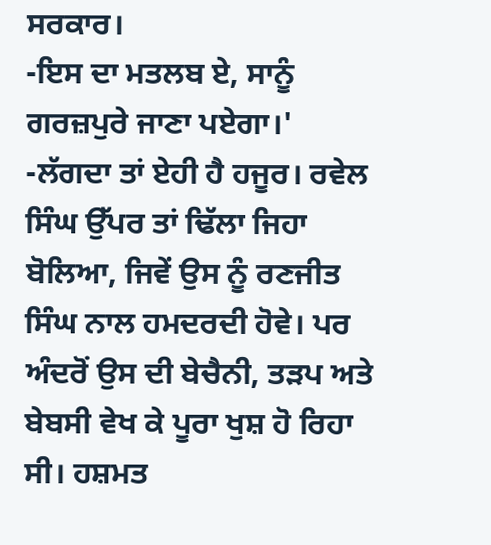ਸਰਕਾਰ।
-ਇਸ ਦਾ ਮਤਲਬ ਏ, ਸਾਨੂੰ ਗਰਜ਼ਪੁਰੇ ਜਾਣਾ ਪਏਗਾ।'
-ਲੱਗਦਾ ਤਾਂ ਏਹੀ ਹੈ ਹਜੂਰ। ਰਵੇਲ ਸਿੰਘ ਉੱਪਰ ਤਾਂ ਢਿੱਲਾ ਜਿਹਾ ਬੋਲਿਆ, ਜਿਵੇਂ ਉਸ ਨੂੰ ਰਣਜੀਤ ਸਿੰਘ ਨਾਲ ਹਮਦਰਦੀ ਹੋਵੇ। ਪਰ ਅੰਦਰੋਂ ਉਸ ਦੀ ਬੇਚੈਨੀ, ਤੜਪ ਅਤੇ ਬੇਬਸੀ ਵੇਖ ਕੇ ਪੂਰਾ ਖੁਸ਼ ਹੋ ਰਿਹਾ ਸੀ। ਹਸ਼ਮਤ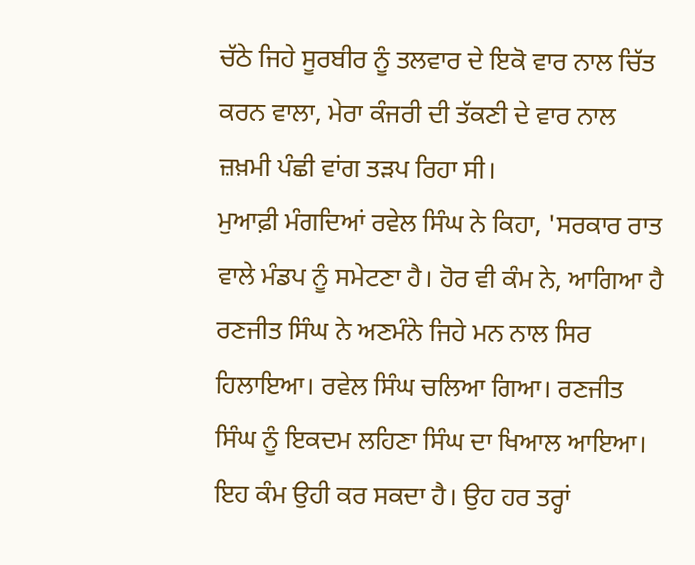ਚੱਠੇ ਜਿਹੇ ਸੂਰਬੀਰ ਨੂੰ ਤਲਵਾਰ ਦੇ ਇਕੋ ਵਾਰ ਨਾਲ ਚਿੱਤ ਕਰਨ ਵਾਲਾ, ਮੇਰਾ ਕੰਜਰੀ ਦੀ ਤੱਕਣੀ ਦੇ ਵਾਰ ਨਾਲ ਜ਼ਖ਼ਮੀ ਪੰਛੀ ਵਾਂਗ ਤੜਪ ਰਿਹਾ ਸੀ।
ਮੁਆਫ਼ੀ ਮੰਗਦਿਆਂ ਰਵੇਲ ਸਿੰਘ ਨੇ ਕਿਹਾ, 'ਸਰਕਾਰ ਰਾਤ ਵਾਲੇ ਮੰਡਪ ਨੂੰ ਸਮੇਟਣਾ ਹੈ। ਹੋਰ ਵੀ ਕੰਮ ਨੇ, ਆਗਿਆ ਹੈ
ਰਣਜੀਤ ਸਿੰਘ ਨੇ ਅਣਮੰਨੇ ਜਿਹੇ ਮਨ ਨਾਲ ਸਿਰ ਹਿਲਾਇਆ। ਰਵੇਲ ਸਿੰਘ ਚਲਿਆ ਗਿਆ। ਰਣਜੀਤ ਸਿੰਘ ਨੂੰ ਇਕਦਮ ਲਹਿਣਾ ਸਿੰਘ ਦਾ ਖਿਆਲ ਆਇਆ। ਇਹ ਕੰਮ ਉਹੀ ਕਰ ਸਕਦਾ ਹੈ। ਉਹ ਹਰ ਤਰ੍ਹਾਂ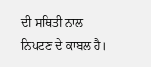ਦੀ ਸਥਿਤੀ ਨਾਲ ਨਿਪਟਣ ਦੇ ਕਾਬਲ ਹੈ।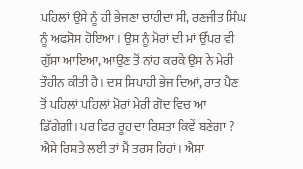ਪਹਿਲਾਂ ਉਸੇ ਨੂੰ ਹੀ ਭੇਜਣਾ ਚਾਹੀਦਾ ਸੀ, ਰਣਜੀਤ ਸਿੰਘ ਨੂੰ ਅਫਸੋਸ ਹੋਇਆ। ਉਸ ਨੂੰ ਮੋਰਾਂ ਦੀ ਮਾਂ ਉੱਪਰ ਵੀ ਗੁੱਸਾ ਆਇਆ, ਆਉਣ ਤੋਂ ਨਾਂਹ ਕਰਕੇ ਉਸ ਨੇ ਮੇਰੀ ਤੌਹੀਨ ਕੀਤੀ ਹੈ। ਦਸ ਸਿਪਾਹੀ ਭੇਜ ਦਿਆਂ, ਰਾਤ ਪੈਣ ਤੋਂ ਪਹਿਲਾਂ ਪਹਿਲਾਂ ਮੋਰਾਂ ਮੇਰੀ ਗੋਦ ਵਿਚ ਆ ਡਿੱਗੇਗੀ। ਪਰ ਫਿਰ ਰੂਹ ਦਾ ਰਿਸ਼ਤਾ ਕਿਵੇਂ ਬਣੇਗਾ ? ਐਸੇ ਰਿਸ਼ਤੇ ਲਈ ਤਾਂ ਮੈਂ ਤਰਸ ਰਿਹਾਂ। ਐਸਾ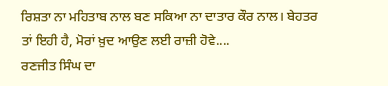ਰਿਸ਼ਤਾ ਨਾ ਮਹਿਤਾਬ ਨਾਲ ਬਣ ਸਕਿਆ ਨਾ ਦਾਤਾਰ ਕੌਰ ਨਾਲ। ਬੇਹਤਰ ਤਾਂ ਇਹੀ ਹੈ, ਮੋਰਾਂ ਖ਼ੁਦ ਆਉਣ ਲਈ ਰਾਜ਼ੀ ਹੋਵੇ....
ਰਣਜੀਤ ਸਿੰਘ ਦਾ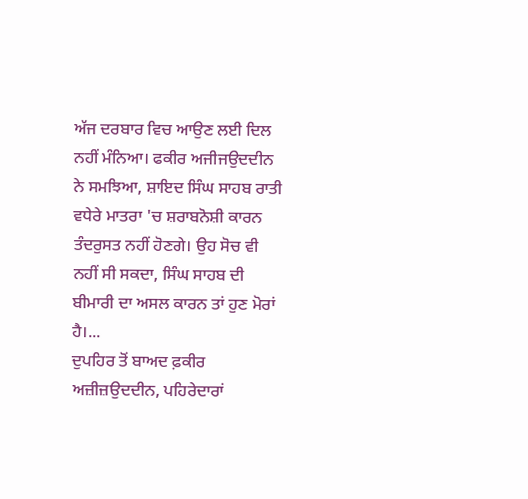ਅੱਜ ਦਰਬਾਰ ਵਿਚ ਆਉਣ ਲਈ ਦਿਲ ਨਹੀਂ ਮੰਨਿਆ। ਫਕੀਰ ਅਜੀਜਉਦਦੀਨ ਨੇ ਸਮਝਿਆ, ਸ਼ਾਇਦ ਸਿੰਘ ਸਾਹਬ ਰਾਤੀ ਵਧੇਰੇ ਮਾਤਰਾ 'ਚ ਸ਼ਰਾਬਨੋਸ਼ੀ ਕਾਰਨ ਤੰਦਰੁਸਤ ਨਹੀਂ ਹੋਣਗੇ। ਉਹ ਸੋਚ ਵੀ ਨਹੀਂ ਸੀ ਸਕਦਾ, ਸਿੰਘ ਸਾਹਬ ਦੀ ਬੀਮਾਰੀ ਦਾ ਅਸਲ ਕਾਰਨ ਤਾਂ ਹੁਣ ਮੋਰਾਂ ਹੈ।...
ਦੁਪਹਿਰ ਤੋਂ ਬਾਅਦ ਫ਼ਕੀਰ ਅਜ਼ੀਜ਼ਉਦਦੀਨ, ਪਹਿਰੇਦਾਰਾਂ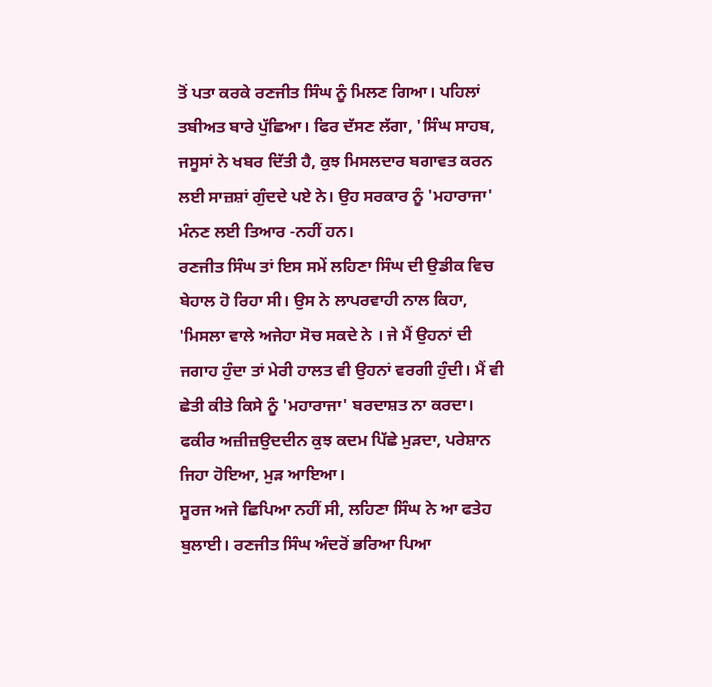ਤੋਂ ਪਤਾ ਕਰਕੇ ਰਣਜੀਤ ਸਿੰਘ ਨੂੰ ਮਿਲਣ ਗਿਆ। ਪਹਿਲਾਂ ਤਬੀਅਤ ਬਾਰੇ ਪੁੱਛਿਆ। ਫਿਰ ਦੱਸਣ ਲੱਗਾ, 'ਸਿੰਘ ਸਾਹਬ, ਜਸੂਸਾਂ ਨੇ ਖਬਰ ਦਿੱਤੀ ਹੈ, ਕੁਝ ਮਿਸਲਦਾਰ ਬਗਾਵਤ ਕਰਨ ਲਈ ਸਾਜ਼ਸ਼ਾਂ ਗੁੰਦਦੇ ਪਏ ਨੇ। ਉਹ ਸਰਕਾਰ ਨੂੰ 'ਮਹਾਰਾਜਾ' ਮੰਨਣ ਲਈ ਤਿਆਰ -ਨਹੀਂ ਹਨ।
ਰਣਜੀਤ ਸਿੰਘ ਤਾਂ ਇਸ ਸਮੇਂ ਲਹਿਣਾ ਸਿੰਘ ਦੀ ਉਡੀਕ ਵਿਚ ਬੇਹਾਲ ਹੋ ਰਿਹਾ ਸੀ। ਉਸ ਨੇ ਲਾਪਰਵਾਹੀ ਨਾਲ ਕਿਹਾ, 'ਮਿਸਲਾ ਵਾਲੇ ਅਜੇਹਾ ਸੋਚ ਸਕਦੇ ਨੇ । ਜੇ ਮੈਂ ਉਹਨਾਂ ਦੀ ਜਗਾਹ ਹੁੰਦਾ ਤਾਂ ਮੇਰੀ ਹਾਲਤ ਵੀ ਉਹਨਾਂ ਵਰਗੀ ਹੁੰਦੀ। ਮੈਂ ਵੀ ਛੇਤੀ ਕੀਤੇ ਕਿਸੇ ਨੂੰ 'ਮਹਾਰਾਜਾ' ਬਰਦਾਸ਼ਤ ਨਾ ਕਰਦਾ।
ਫਕੀਰ ਅਜ਼ੀਜ਼ਉਦਦੀਨ ਕੁਝ ਕਦਮ ਪਿੱਛੇ ਮੁੜਦਾ, ਪਰੇਸ਼ਾਨ ਜਿਹਾ ਹੋਇਆ, ਮੁੜ ਆਇਆ।
ਸੂਰਜ ਅਜੇ ਛਿਪਿਆ ਨਹੀਂ ਸੀ, ਲਹਿਣਾ ਸਿੰਘ ਨੇ ਆ ਫਤੇਹ ਬੁਲਾਈ। ਰਣਜੀਤ ਸਿੰਘ ਅੰਦਰੋਂ ਭਰਿਆ ਪਿਆ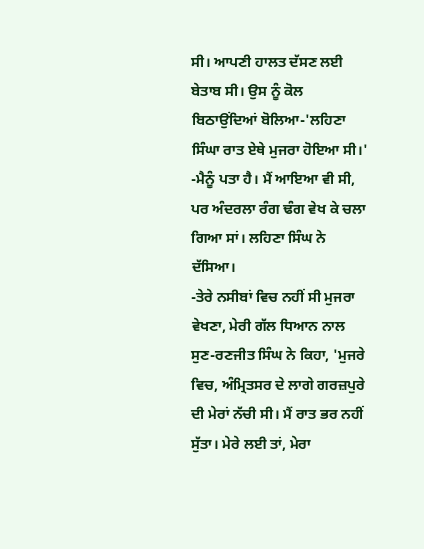ਸੀ। ਆਪਣੀ ਹਾਲਤ ਦੱਸਣ ਲਈ ਬੇਤਾਬ ਸੀ। ਉਸ ਨੂੰ ਕੋਲ ਬਿਠਾਉਂਦਿਆਂ ਬੋਲਿਆ-'ਲਹਿਣਾ ਸਿੰਘਾ ਰਾਤ ਏਥੇ ਮੁਜਰਾ ਹੋਇਆ ਸੀ।'
-ਮੈਨੂੰ ਪਤਾ ਹੈ। ਮੈਂ ਆਇਆ ਵੀ ਸੀ, ਪਰ ਅੰਦਰਲਾ ਰੰਗ ਢੰਗ ਵੇਖ ਕੇ ਚਲਾ ਗਿਆ ਸਾਂ। ਲਹਿਣਾ ਸਿੰਘ ਨੇ ਦੱਸਿਆ।
-ਤੇਰੇ ਨਸੀਬਾਂ ਵਿਚ ਨਹੀਂ ਸੀ ਮੁਜਰਾ ਵੇਖਣਾ, ਮੇਰੀ ਗੱਲ ਧਿਆਨ ਨਾਲ ਸੁਣ-ਰਣਜੀਤ ਸਿੰਘ ਨੇ ਕਿਹਾ, 'ਮੁਜਰੇ ਵਿਚ, ਅੰਮ੍ਰਿਤਸਰ ਦੇ ਲਾਗੇ ਗਰਜ਼ਪੁਰੇ ਦੀ ਮੇਰਾਂ ਨੱਚੀ ਸੀ। ਮੈਂ ਰਾਤ ਭਰ ਨਹੀਂ ਸੁੱਤਾ। ਮੇਰੇ ਲਈ ਤਾਂ, ਮੇਰਾ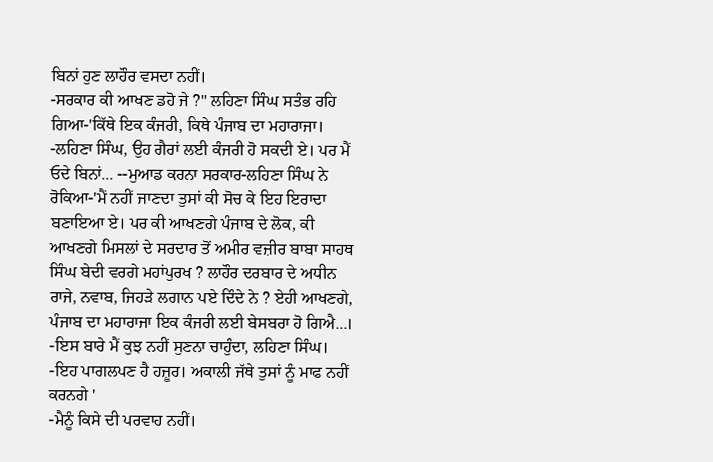ਬਿਨਾਂ ਹੁਣ ਲਾਹੌਰ ਵਸਦਾ ਨਹੀਂ।
-ਸਰਕਾਰ ਕੀ ਆਖਣ ਡਹੋ ਜੇ ?" ਲਹਿਣਾ ਸਿੰਘ ਸਤੰਭ ਰਹਿ ਗਿਆ-'ਕਿੱਥੇ ਇਕ ਕੰਜਰੀ, ਕਿਥੇ ਪੰਜਾਬ ਦਾ ਮਹਾਰਾਜਾ।
-ਲਹਿਣਾ ਸਿੰਘ, ਉਹ ਗੈਰਾਂ ਲਈ ਕੰਜਰੀ ਹੋ ਸਕਦੀ ਏ। ਪਰ ਮੈਂ ਓਦੇ ਬਿਨਾਂ... --ਮੁਆਡ ਕਰਨਾ ਸਰਕਾਰ-ਲਹਿਣਾ ਸਿੰਘ ਨੇ ਰੋਕਿਆ-'ਮੈਂ ਨਹੀਂ ਜਾਣਦਾ ਤੁਸਾਂ ਕੀ ਸੋਚ ਕੇ ਇਹ ਇਰਾਦਾ ਬਣਾਇਆ ਏ। ਪਰ ਕੀ ਆਖਣਗੇ ਪੰਜਾਬ ਦੇ ਲੋਕ, ਕੀ ਆਖਣਗੇ ਮਿਸਲਾਂ ਦੇ ਸਰਦਾਰ ਤੋਂ ਅਮੀਰ ਵਜ਼ੀਰ ਬਾਬਾ ਸਾਹਥ ਸਿੰਘ ਬੇਦੀ ਵਰਗੇ ਮਹਾਂਪੁਰਖ ? ਲਾਹੌਰ ਦਰਬਾਰ ਦੇ ਅਧੀਨ ਰਾਜੇ, ਨਵਾਬ, ਜਿਹੜੇ ਲਗਾਨ ਪਏ ਦਿੰਦੇ ਨੇ ? ਏਹੀ ਆਖਣਗੇ, ਪੰਜਾਬ ਦਾ ਮਹਾਰਾਜਾ ਇਕ ਕੰਜਰੀ ਲਈ ਬੇਸਬਰਾ ਹੋ ਗਿਐ...।
-ਇਸ ਬਾਰੇ ਮੈਂ ਕੁਝ ਨਹੀਂ ਸੁਣਨਾ ਚਾਹੁੰਦਾ, ਲਹਿਣਾ ਸਿੰਘ।
-ਇਹ ਪਾਗਲਪਣ ਹੈ ਹਜ਼ੂਰ। ਅਕਾਲੀ ਜੱਥੇ ਤੁਸਾਂ ਨੂੰ ਮਾਫ ਨਹੀਂ ਕਰਨਗੇ '
-ਮੈਨੂੰ ਕਿਸੇ ਦੀ ਪਰਵਾਹ ਨਹੀਂ।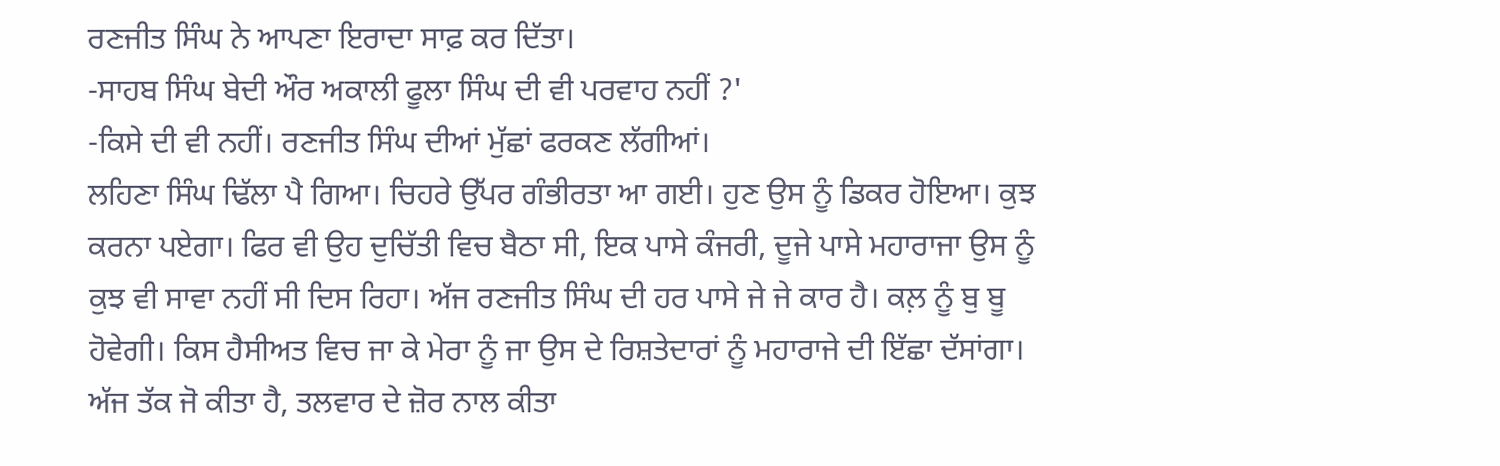ਰਣਜੀਤ ਸਿੰਘ ਨੇ ਆਪਣਾ ਇਰਾਦਾ ਸਾਫ਼ ਕਰ ਦਿੱਤਾ।
-ਸਾਹਬ ਸਿੰਘ ਬੇਦੀ ਔਰ ਅਕਾਲੀ ਫੂਲਾ ਸਿੰਘ ਦੀ ਵੀ ਪਰਵਾਹ ਨਹੀਂ ?'
-ਕਿਸੇ ਦੀ ਵੀ ਨਹੀਂ। ਰਣਜੀਤ ਸਿੰਘ ਦੀਆਂ ਮੁੱਛਾਂ ਫਰਕਣ ਲੱਗੀਆਂ।
ਲਹਿਣਾ ਸਿੰਘ ਢਿੱਲਾ ਪੈ ਗਿਆ। ਚਿਹਰੇ ਉੱਪਰ ਗੰਭੀਰਤਾ ਆ ਗਈ। ਹੁਣ ਉਸ ਨੂੰ ਡਿਕਰ ਹੋਇਆ। ਕੁਝ ਕਰਨਾ ਪਏਗਾ। ਫਿਰ ਵੀ ਉਹ ਦੁਚਿੱਤੀ ਵਿਚ ਬੈਠਾ ਸੀ, ਇਕ ਪਾਸੇ ਕੰਜਰੀ, ਦੂਜੇ ਪਾਸੇ ਮਹਾਰਾਜਾ ਉਸ ਨੂੰ ਕੁਝ ਵੀ ਸਾਵਾ ਨਹੀਂ ਸੀ ਦਿਸ ਰਿਹਾ। ਅੱਜ ਰਣਜੀਤ ਸਿੰਘ ਦੀ ਹਰ ਪਾਸੇ ਜੇ ਜੇ ਕਾਰ ਹੈ। ਕਲ਼ ਨੂੰ ਬੁ ਬੂ ਹੋਵੇਗੀ। ਕਿਸ ਹੈਸੀਅਤ ਵਿਚ ਜਾ ਕੇ ਮੇਰਾ ਨੂੰ ਜਾ ਉਸ ਦੇ ਰਿਸ਼ਤੇਦਾਰਾਂ ਨੂੰ ਮਹਾਰਾਜੇ ਦੀ ਇੱਛਾ ਦੱਸਾਂਗਾ। ਅੱਜ ਤੱਕ ਜੋ ਕੀਤਾ ਹੈ, ਤਲਵਾਰ ਦੇ ਜ਼ੋਰ ਨਾਲ ਕੀਤਾ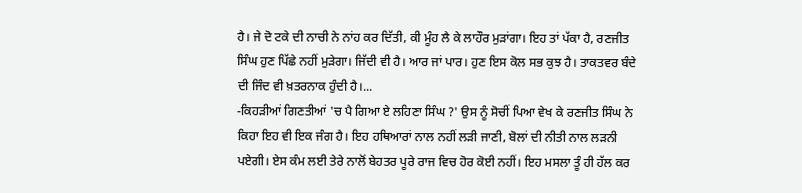ਹੈ। ਜੇ ਦੋ ਟਕੇ ਦੀ ਨਾਚੀ ਨੇ ਨਾਂਹ ਕਰ ਦਿੱਤੀ, ਕੀ ਮੂੰਹ ਲੈ ਕੇ ਲਾਹੌਰ ਮੁੜਾਂਗਾ। ਇਹ ਤਾਂ ਪੱਕਾ ਹੈ, ਰਣਜੀਤ ਸਿੰਘ ਹੁਣ ਪਿੱਛੇ ਨਹੀਂ ਮੁੜੇਗਾ। ਜਿੱਦੀ ਵੀ ਹੈ। ਆਰ ਜਾਂ ਪਾਰ। ਹੁਣ ਇਸ ਕੋਲ ਸਭ ਕੁਝ ਹੈ। ਤਾਕਤਵਰ ਬੰਦੇ ਦੀ ਜਿੰਦ ਵੀ ਖ਼ਤਰਨਾਕ ਹੁੰਦੀ ਹੈ।...
-ਕਿਹੜੀਆਂ ਗਿਣਤੀਆਂ 'ਚ ਪੈ ਗਿਆ ਏ ਲਹਿਣਾ ਸਿੰਘ ?' ਉਸ ਨੂੰ ਸੋਚੀਂ ਪਿਆ ਵੇਖ ਕੇ ਰਣਜੀਤ ਸਿੰਘ ਨੇ ਕਿਹਾ ਇਹ ਵੀ ਇਕ ਜੰਗ ਹੈ। ਇਹ ਹਥਿਆਰਾਂ ਨਾਲ ਨਹੀਂ ਲੜੀ ਜਾਣੀ, ਬੋਲਾਂ ਦੀ ਨੀਤੀ ਨਾਲ ਲੜਨੀ ਪਏਗੀ। ਏਸ ਕੰਮ ਲਈ ਤੇਰੇ ਨਾਲੋਂ ਬੇਹਤਰ ਪੂਰੇ ਰਾਜ ਵਿਚ ਹੋਰ ਕੋਈ ਨਹੀਂ। ਇਹ ਮਸਲਾ ਤੂੰ ਹੀ ਹੱਲ ਕਰ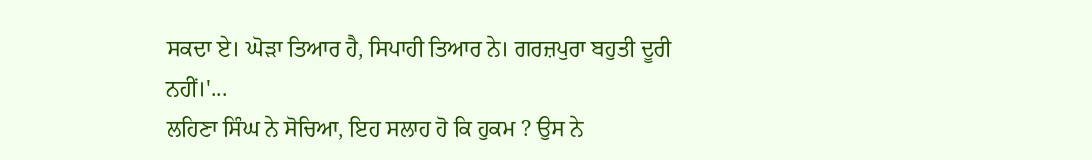ਸਕਦਾ ਏ। ਘੋੜਾ ਤਿਆਰ ਹੈ, ਸਿਪਾਹੀ ਤਿਆਰ ਨੇ। ਗਰਜ਼ਪੁਰਾ ਬਹੁਤੀ ਦੂਰੀ ਨਹੀਂ।'...
ਲਹਿਣਾ ਸਿੰਘ ਨੇ ਸੋਚਿਆ, ਇਹ ਸਲਾਹ ਹੋ ਕਿ ਹੁਕਮ ? ਉਸ ਨੇ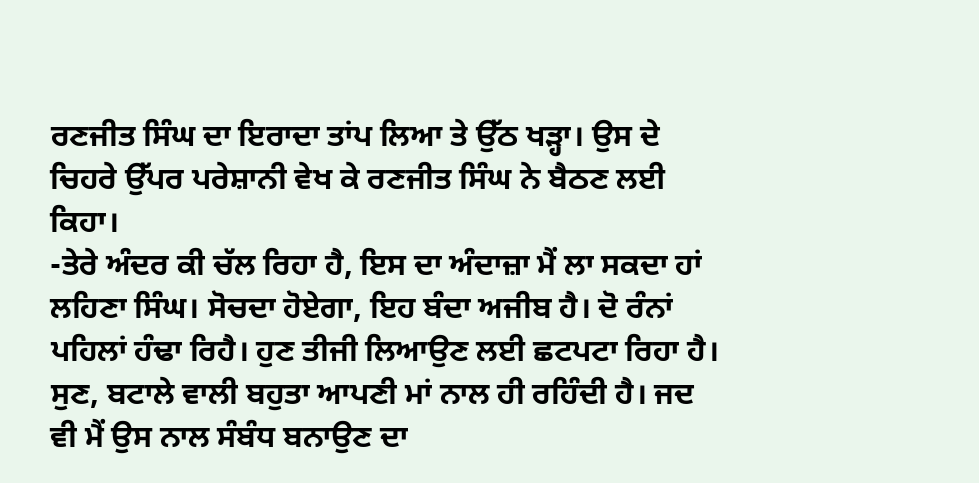ਰਣਜੀਤ ਸਿੰਘ ਦਾ ਇਰਾਦਾ ਤਾਂਪ ਲਿਆ ਤੇ ਉੱਠ ਖੜ੍ਹਾ। ਉਸ ਦੇ ਚਿਹਰੇ ਉੱਪਰ ਪਰੇਸ਼ਾਨੀ ਵੇਖ ਕੇ ਰਣਜੀਤ ਸਿੰਘ ਨੇ ਬੈਠਣ ਲਈ ਕਿਹਾ।
-ਤੇਰੇ ਅੰਦਰ ਕੀ ਚੱਲ ਰਿਹਾ ਹੈ, ਇਸ ਦਾ ਅੰਦਾਜ਼ਾ ਮੈਂ ਲਾ ਸਕਦਾ ਹਾਂ ਲਹਿਣਾ ਸਿੰਘ। ਸੋਚਦਾ ਹੋਏਗਾ, ਇਹ ਬੰਦਾ ਅਜੀਬ ਹੈ। ਦੋ ਰੰਨਾਂ ਪਹਿਲਾਂ ਹੰਢਾ ਰਿਹੈ। ਹੁਣ ਤੀਜੀ ਲਿਆਉਣ ਲਈ ਛਟਪਟਾ ਰਿਹਾ ਹੈ। ਸੁਣ, ਬਟਾਲੇ ਵਾਲੀ ਬਹੁਤਾ ਆਪਣੀ ਮਾਂ ਨਾਲ ਹੀ ਰਹਿੰਦੀ ਹੈ। ਜਦ ਵੀ ਮੈਂ ਉਸ ਨਾਲ ਸੰਬੰਧ ਬਨਾਉਣ ਦਾ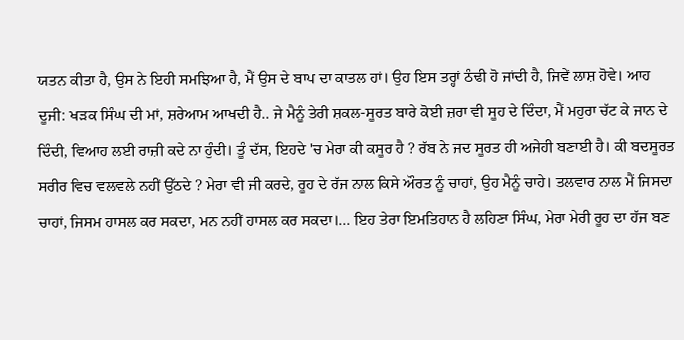ਯਤਨ ਕੀਤਾ ਹੈ, ਉਸ ਨੇ ਇਹੀ ਸਮਝਿਆ ਹੈ, ਮੈਂ ਉਸ ਦੇ ਬਾਪ ਦਾ ਕਾਤਲ ਹਾਂ। ਉਹ ਇਸ ਤਰ੍ਹਾਂ ਠੰਢੀ ਹੋ ਜਾਂਦੀ ਹੈ, ਜਿਵੇਂ ਲਾਸ਼ ਹੋਵੇ। ਆਹ ਦੂਜੀ: ਖੜਕ ਸਿੰਘ ਦੀ ਮਾਂ, ਸ਼ਰੇਆਮ ਆਖਦੀ ਹੈ.. ਜੇ ਮੈਨੂੰ ਤੇਰੀ ਸ਼ਕਲ-ਸੂਰਤ ਬਾਰੇ ਕੋਈ ਜ਼ਰਾ ਵੀ ਸੂਹ ਦੇ ਦਿੰਦਾ, ਮੈਂ ਮਹੁਰਾ ਚੱਟ ਕੇ ਜਾਨ ਦੇ ਦਿੰਦੀ, ਵਿਆਹ ਲਈ ਰਾਜ਼ੀ ਕਦੇ ਨਾ ਹੁੰਦੀ। ਤੂੰ ਦੱਸ, ਇਹਦੇ 'ਚ ਮੇਰਾ ਕੀ ਕਸੂਰ ਹੈ ? ਰੱਬ ਨੇ ਜਦ ਸੂਰਤ ਹੀ ਅਜੇਹੀ ਬਣਾਈ ਹੈ। ਕੀ ਬਦਸੂਰਤ ਸਰੀਰ ਵਿਚ ਵਲਵਲੇ ਨਹੀਂ ਉੱਠਦੇ ? ਮੇਰਾ ਵੀ ਜੀ ਕਰਦੇ, ਰੂਹ ਦੇ ਰੱਜ ਨਾਲ ਕਿਸੇ ਔਰਤ ਨੂੰ ਚਾਹਾਂ, ਉਹ ਮੈਨੂੰ ਚਾਹੇ। ਤਲਵਾਰ ਨਾਲ ਮੈਂ ਜਿਸਦਾ ਚਾਹਾਂ, ਜਿਸਮ ਹਾਸਲ ਕਰ ਸਕਦਾ, ਮਨ ਨਹੀਂ ਹਾਸਲ ਕਰ ਸਕਦਾ।... ਇਹ ਤੇਰਾ ਇਮਤਿਹਾਨ ਹੈ ਲਹਿਣਾ ਸਿੰਘ, ਮੇਰਾ ਮੇਰੀ ਰੂਹ ਦਾ ਹੱਜ ਬਣ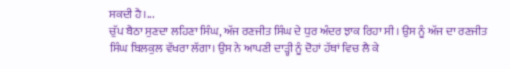ਸਕਦੀ ਹੈ।...
ਚੁੱਪ ਬੈਠਾ ਸੁਣਦਾ ਲਹਿਣਾ ਸਿੰਘ, ਅੱਜ ਰਣਜੀਤ ਸਿੰਘ ਦੇ ਧੁਰ ਅੰਦਰ ਝਾਕ ਰਿਹਾ ਸੀ। ਉਸ ਨੂੰ ਅੱਜ ਦਾ ਰਣਜੀਤ ਸਿੰਘ ਬਿਲਕੁਲ ਵੱਖਰਾ ਲੱਗਾ। ਉਸ ਨੇ ਆਪਣੀ ਦਾੜ੍ਹੀ ਨੂੰ ਦੋਹਾਂ ਹੱਥਾਂ ਵਿਚ ਲੈ ਕੇ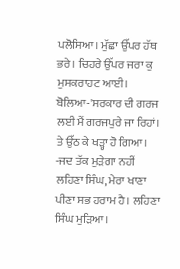ਪਲੋਸਿਆ। ਮੁੱਛਾ ਉੱਪਰ ਹੱਥ ਭਰੇ। ਚਿਹਰੇ ਉੱਪਰ ਜਰਾ ਕੁ ਮੁਸਕਰਾਹਟ ਆਈ। ਬੋਲਿਆ-'ਸਰਕਾਰ ਦੀ ਗਰਜ ਲਈ ਮੈਂ ਗਰਜਪੁਰੇ ਜਾ ਰਿਹਾਂ। ਤੇ ਉੱਠ ਕੇ ਖੜ੍ਹਾ ਹੋ ਗਿਆ।
-ਜਦ ਤੱਕ ਮੁੜੇਗਾ ਨਹੀਂ ਲਹਿਣਾ ਸਿੰਘ, ਮੇਰਾ ਖਾਣਾ ਪੀਣਾ ਸਭ ਹਰਾਮ ਹੈ। ਲਹਿਣਾ ਸਿੰਘ ਮੁੜਿਆ।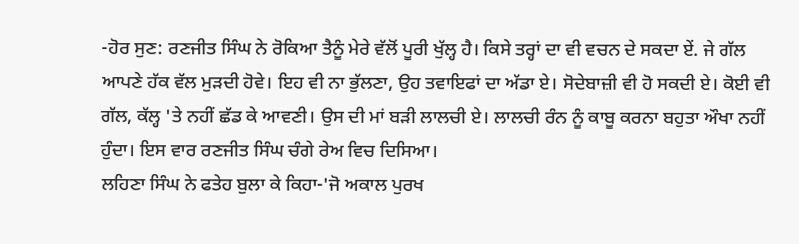-ਹੋਰ ਸੁਣ: ਰਣਜੀਤ ਸਿੰਘ ਨੇ ਰੋਕਿਆ ਤੈਨੂੰ ਮੇਰੇ ਵੱਲੋਂ ਪੂਰੀ ਖੁੱਲ੍ਹ ਹੈ। ਕਿਸੇ ਤਰ੍ਹਾਂ ਦਾ ਵੀ ਵਚਨ ਦੇ ਸਕਦਾ ਏਂ. ਜੇ ਗੱਲ ਆਪਣੇ ਹੱਕ ਵੱਲ ਮੁੜਦੀ ਹੋਵੇ। ਇਹ ਵੀ ਨਾ ਭੁੱਲਣਾ, ਉਹ ਤਵਾਇਫਾਂ ਦਾ ਅੱਡਾ ਏ। ਸੋਦੇਬਾਜ਼ੀ ਵੀ ਹੋ ਸਕਦੀ ਏ। ਕੋਈ ਵੀ ਗੱਲ, ਕੱਲ੍ਹ 'ਤੇ ਨਹੀਂ ਛੱਡ ਕੇ ਆਵਣੀ। ਉਸ ਦੀ ਮਾਂ ਬੜੀ ਲਾਲਚੀ ਏ। ਲਾਲਚੀ ਰੰਨ ਨੂੰ ਕਾਬੂ ਕਰਨਾ ਬਹੁਤਾ ਔਖਾ ਨਹੀਂ ਹੁੰਦਾ। ਇਸ ਵਾਰ ਰਣਜੀਤ ਸਿੰਘ ਚੰਗੇ ਰੇਅ ਵਿਚ ਦਿਸਿਆ।
ਲਹਿਣਾ ਸਿੰਘ ਨੇ ਫਤੇਹ ਬੁਲਾ ਕੇ ਕਿਹਾ-'ਜੋ ਅਕਾਲ ਪੁਰਖ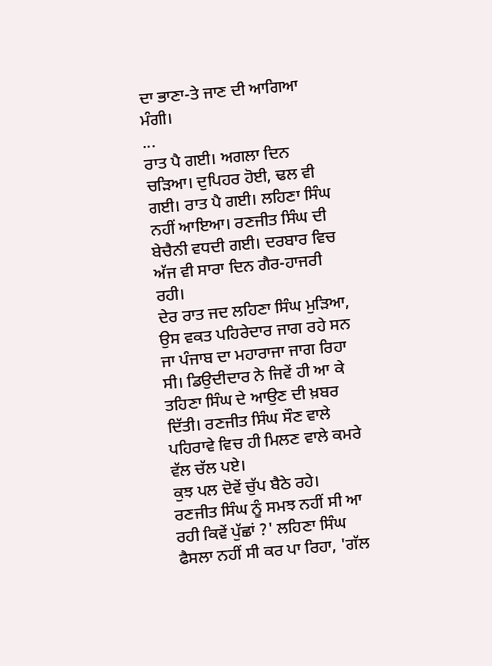ਦਾ ਭਾਣਾ-ਤੇ ਜਾਣ ਦੀ ਆਗਿਆ ਮੰਗੀ।
...
ਰਾਤ ਪੈ ਗਈ। ਅਗਲਾ ਦਿਨ ਚੜਿਆ। ਦੁਪਿਹਰ ਹੋਈ, ਢਲ ਵੀ ਗਈ। ਰਾਤ ਪੈ ਗਈ। ਲਹਿਣਾ ਸਿੰਘ ਨਹੀਂ ਆਇਆ। ਰਣਜੀਤ ਸਿੰਘ ਦੀ ਬੇਚੈਨੀ ਵਧਦੀ ਗਈ। ਦਰਬਾਰ ਵਿਚ ਅੱਜ ਵੀ ਸਾਰਾ ਦਿਨ ਗੈਰ-ਹਾਜਰੀ ਰਹੀ।
ਦੇਰ ਰਾਤ ਜਦ ਲਹਿਣਾ ਸਿੰਘ ਮੁੜਿਆ, ਉਸ ਵਕਤ ਪਹਿਰੇਦਾਰ ਜਾਗ ਰਹੇ ਸਨ ਜਾ ਪੰਜਾਬ ਦਾ ਮਹਾਰਾਜਾ ਜਾਗ ਰਿਹਾ ਸੀ। ਡਿਉਦੀਦਾਰ ਨੇ ਜਿਵੇਂ ਹੀ ਆ ਕੇ ਤਹਿਣਾ ਸਿੰਘ ਦੇ ਆਉਣ ਦੀ ਖ਼ਬਰ ਦਿੱਤੀ। ਰਣਜੀਤ ਸਿੰਘ ਸੌਣ ਵਾਲੇ ਪਹਿਰਾਵੇ ਵਿਚ ਹੀ ਮਿਲਣ ਵਾਲੇ ਕਮਰੇ ਵੱਲ ਚੱਲ ਪਏ।
ਕੁਝ ਪਲ ਦੋਵੇਂ ਚੁੱਪ ਬੈਠੇ ਰਹੇ। ਰਣਜੀਤ ਸਿੰਘ ਨੂੰ ਸਮਝ ਨਹੀਂ ਸੀ ਆ ਰਹੀ ਕਿਵੇਂ ਪੁੱਛਾਂ ?' ਲਹਿਣਾ ਸਿੰਘ ਫੈਸਲਾ ਨਹੀਂ ਸੀ ਕਰ ਪਾ ਰਿਹਾ, 'ਗੱਲ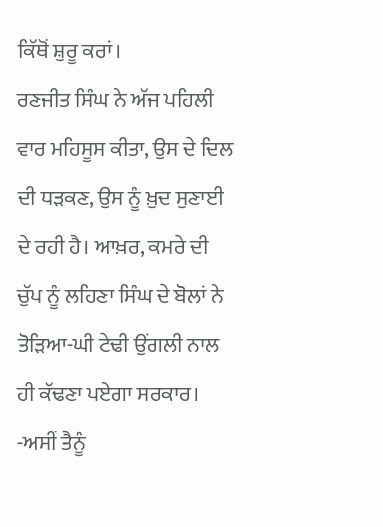ਕਿੱਥੋਂ ਸ਼ੁਰੂ ਕਰਾਂ।
ਰਣਜੀਤ ਸਿੰਘ ਨੇ ਅੱਜ ਪਹਿਲੀ ਵਾਰ ਮਹਿਸੂਸ ਕੀਤਾ, ਉਸ ਦੇ ਦਿਲ ਦੀ ਧੜਕਣ, ਉਸ ਨੂੰ ਖ਼ੁਦ ਸੁਣਾਈ ਦੇ ਰਹੀ ਹੈ। ਆਖ਼ਰ, ਕਮਰੇ ਦੀ ਚੁੱਪ ਨੂੰ ਲਹਿਣਾ ਸਿੰਘ ਦੇ ਬੋਲਾਂ ਨੇ ਤੋੜਿਆ-ਘੀ ਟੇਢੀ ਉਂਗਲੀ ਨਾਲ ਹੀ ਕੱਢਣਾ ਪਏਗਾ ਸਰਕਾਰ।
-ਅਸੀਂ ਤੈਨੂੰ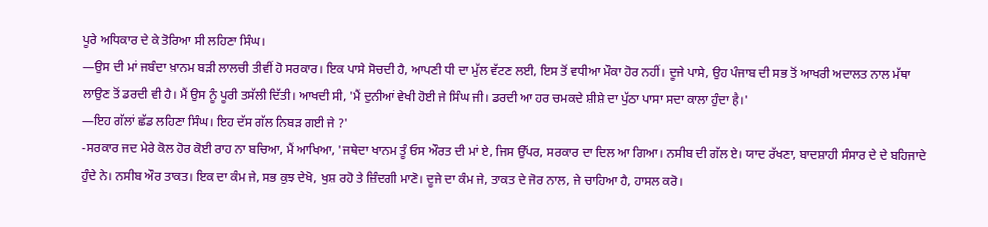ਪੂਰੇ ਅਧਿਕਾਰ ਦੇ ਕੇ ਤੋਰਿਆ ਸੀ ਲਹਿਣਾ ਸਿੰਘ।
—ਉਸ ਦੀ ਮਾਂ ਜਬੰਦਾ ਖ਼ਾਨਮ ਬੜੀ ਲਾਲਚੀ ਤੀਵੀਂ ਹੋ ਸਰਕਾਰ। ਇਕ ਪਾਸੇ ਸੋਚਦੀ ਹੈ, ਆਪਣੀ ਧੀ ਦਾ ਮੁੱਲ ਵੱਟਣ ਲਈ, ਇਸ ਤੋਂ ਵਧੀਆ ਮੌਕਾ ਹੋਰ ਨਹੀਂ। ਦੂਜੇ ਪਾਸੇ, ਉਹ ਪੰਜਾਬ ਦੀ ਸਭ ਤੋਂ ਆਖਰੀ ਅਦਾਲਤ ਨਾਲ ਮੱਥਾ ਲਾਉਣ ਤੋਂ ਡਰਦੀ ਵੀ ਹੈ। ਮੈਂ ਉਸ ਨੂੰ ਪੂਰੀ ਤਸੱਲੀ ਦਿੱਤੀ। ਆਖਦੀ ਸੀ, 'ਮੈਂ ਦੁਨੀਆਂ ਵੇਖੀ ਹੋਈ ਜੇ ਸਿੰਘ ਜੀ। ਡਰਦੀ ਆ ਹਰ ਚਮਕਦੇ ਸ਼ੀਸ਼ੇ ਦਾ ਪੁੱਠਾ ਪਾਸਾ ਸਦਾ ਕਾਲਾ ਹੁੰਦਾ है।'
—ਇਹ ਗੱਲਾਂ ਛੱਡ ਲਹਿਣਾ ਸਿੰਘ। ਇਹ ਦੱਸ ਗੱਲ ਨਿਬੜ ਗਈ ਜੇ ?'
-ਸਰਕਾਰ ਜਦ ਮੇਰੇ ਕੋਲ ਹੋਰ ਕੋਈ ਰਾਹ ਨਾ ਬਚਿਆ, ਮੈਂ ਆਖਿਆ, 'ਜਥੇਦਾ ਖਾਨਮ ਤੂੰ ਓਸ ਔਰਤ ਦੀ ਮਾਂ ਏ, ਜਿਸ ਉੱਪਰ, ਸਰਕਾਰ ਦਾ ਦਿਲ ਆ ਗਿਆ। ਨਸੀਬ ਦੀ ਗੱਲ ਏ। ਯਾਦ ਰੱਖਣਾ, ਬਾਦਸ਼ਾਹੀ ਸੰਸਾਰ ਦੇ ਦੇ ਬਹਿਜਾਦੇ ਹੁੰਦੇ ਨੇ। ਨਸੀਬ ਔਰ ਤਾਕਤ। ਇਕ ਦਾ ਕੰਮ ਜੇ, ਸਭ ਕੁਝ ਦੇਖੋ, ਖੁਸ਼ ਰਹੋ ਤੇ ਜ਼ਿੰਦਗੀ ਮਾਣੋ। ਦੂਜੇ ਦਾ ਕੰਮ ਜੇ, ਤਾਕਤ ਦੇ ਜੋਰ ਨਾਲ, ਜੇ ਚਾਹਿਆ ਹੈ, ਹਾਸਲ ਕਰੋ।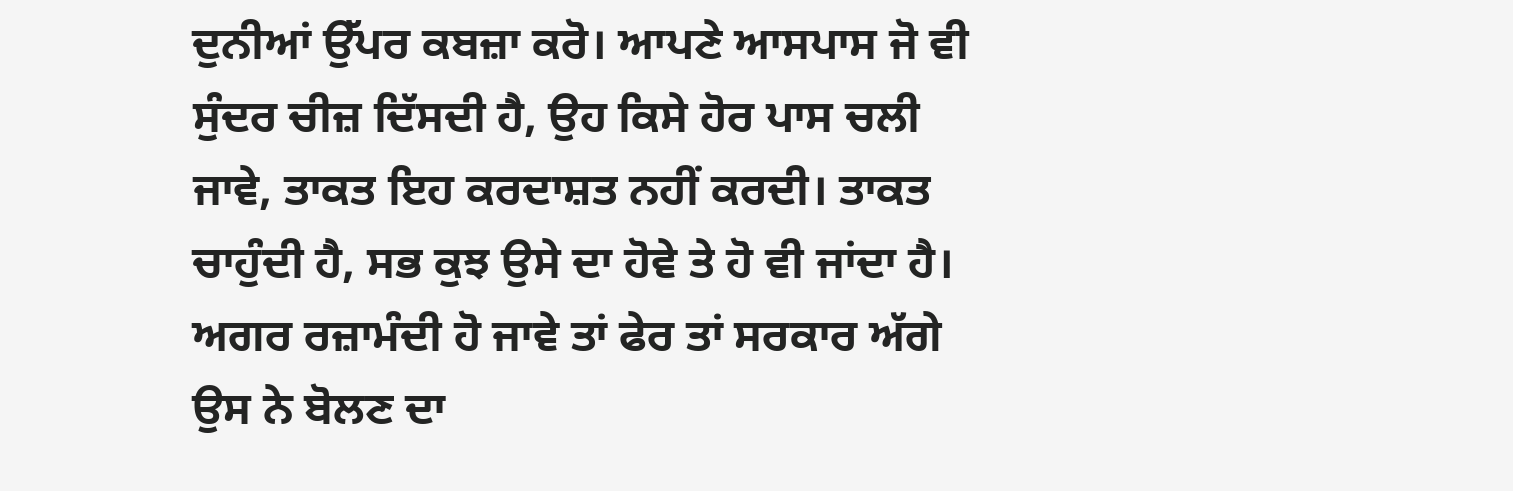ਦੁਨੀਆਂ ਉੱਪਰ ਕਬਜ਼ਾ ਕਰੋ। ਆਪਣੇ ਆਸਪਾਸ ਜੋ ਵੀ ਸੁੰਦਰ ਚੀਜ਼ ਦਿੱਸਦੀ ਹੈ, ਉਹ ਕਿਸੇ ਹੋਰ ਪਾਸ ਚਲੀ ਜਾਵੇ, ਤਾਕਤ ਇਹ ਕਰਦਾਸ਼ਤ ਨਹੀਂ ਕਰਦੀ। ਤਾਕਤ ਚਾਹੁੰਦੀ ਹੈ, ਸਭ ਕੁਝ ਉਸੇ ਦਾ ਹੋਵੇ ਤੇ ਹੋ ਵੀ ਜਾਂਦਾ ਹੈ। ਅਗਰ ਰਜ਼ਾਮੰਦੀ ਹੋ ਜਾਵੇ ਤਾਂ ਫੇਰ ਤਾਂ ਸਰਕਾਰ ਅੱਗੇ ਉਸ ਨੇ ਬੋਲਣ ਦਾ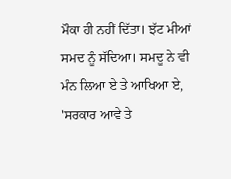ਮੌਕਾ ਹੀ ਨਹੀਂ ਦਿੱਤਾ। ਝੱਟ ਮੀਆਂ ਸਮਦ ਨੂੰ ਸੱਦਿਆ। ਸਮਦੂ ਨੇ ਵੀ ਮੰਨ ਲਿਆ ਏ ਤੇ ਆਖਿਆ ਏ, 'ਸਰਕਾਰ ਆਵੇ ਤੇ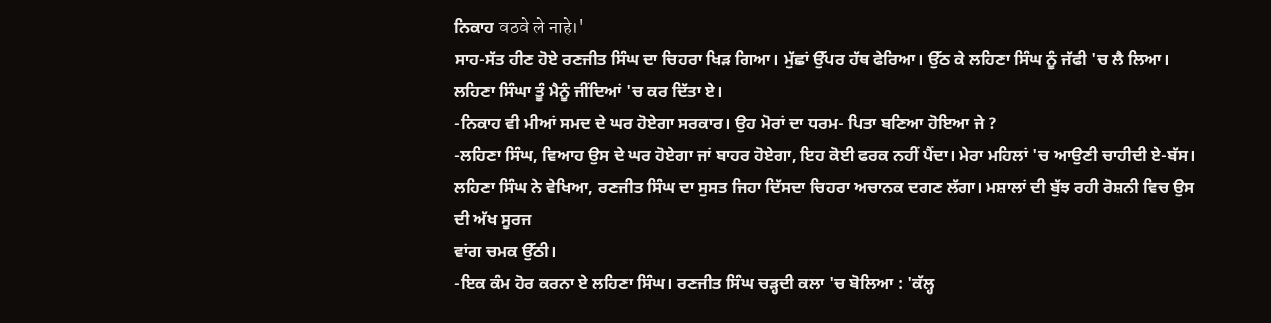ਨਿਕਾਹ वठवे ले नाहे।'
ਸਾਹ-ਸੱਤ ਹੀਣ ਹੋਏ ਰਣਜੀਤ ਸਿੰਘ ਦਾ ਚਿਹਰਾ ਖਿੜ ਗਿਆ। ਮੁੱਛਾਂ ਉੱਪਰ ਹੱਥ ਫੇਰਿਆ। ਉੱਠ ਕੇ ਲਹਿਣਾ ਸਿੰਘ ਨੂੰ ਜੱਫੀ 'ਚ ਲੈ ਲਿਆ। ਲਹਿਣਾ ਸਿੰਘਾ ਤੂੰ ਮੈਨੂੰ ਜੀਂਦਿਆਂ 'ਚ ਕਰ ਦਿੱਤਾ ਏ।
-ਨਿਕਾਹ ਵੀ ਮੀਆਂ ਸਮਦ ਦੇ ਘਰ ਹੋਏਗਾ ਸਰਕਾਰ। ਉਹ ਮੋਰਾਂ ਦਾ ਧਰਮ- ਪਿਤਾ ਬਣਿਆ ਹੋਇਆ ਜੇ ?
-ਲਹਿਣਾ ਸਿੰਘ, ਵਿਆਹ ਉਸ ਦੇ ਘਰ ਹੋਏਗਾ ਜਾਂ ਬਾਹਰ ਹੋਏਗਾ, ਇਹ ਕੋਈ ਫਰਕ ਨਹੀਂ ਪੈਂਦਾ। ਮੇਰਾ ਮਹਿਲਾਂ 'ਚ ਆਉਣੀ ਚਾਹੀਦੀ ਏ-ਬੱਸ।
ਲਹਿਣਾ ਸਿੰਘ ਨੇ ਵੇਖਿਆ, ਰਣਜੀਤ ਸਿੰਘ ਦਾ ਸੁਸਤ ਜਿਹਾ ਦਿੱਸਦਾ ਚਿਹਰਾ ਅਚਾਨਕ ਦਗਣ ਲੱਗਾ। ਮਸ਼ਾਲਾਂ ਦੀ ਬੁੱਝ ਰਹੀ ਰੋਸ਼ਨੀ ਵਿਚ ਉਸ ਦੀ ਅੱਖ ਸੂਰਜ
ਵਾਂਗ ਚਮਕ ਉੱਠੀ।
-ਇਕ ਕੰਮ ਹੋਰ ਕਰਨਾ ਏ ਲਹਿਣਾ ਸਿੰਘ। ਰਣਜੀਤ ਸਿੰਘ ਚੜ੍ਹਦੀ ਕਲਾ 'ਚ ਬੋਲਿਆ : 'ਕੱਲ੍ਹ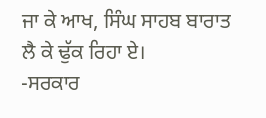ਜਾ ਕੇ ਆਖ, ਸਿੰਘ ਸਾਹਬ ਬਾਰਾਤ ਲੈ ਕੇ ਢੁੱਕ ਰਿਹਾ ਏ।
-ਸਰਕਾਰ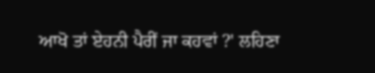ਆਖੋ ਤਾਂ ਏਹਨੀ ਪੈਰੀਂ ਜਾ ਕਹਵਾਂ ?' ਲਹਿਣਾ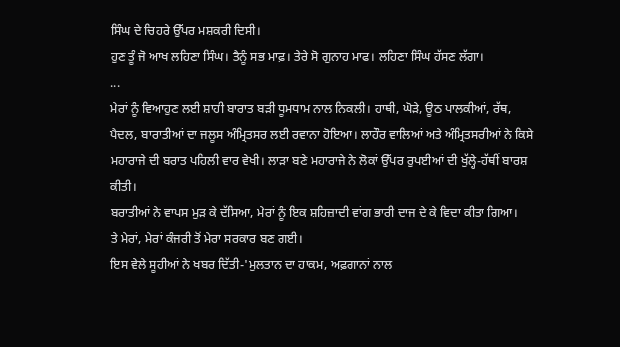ਸਿੰਘ ਦੇ ਚਿਹਰੇ ਉੱਪਰ ਮਸ਼ਕਰੀ ਦਿਸੀ।
ਹੁਣ ਤੂੰ ਜੋ ਆਖ ਲਹਿਣਾ ਸਿੰਘ। ਤੈਨੂੰ ਸਭ ਮਾਫ਼। ਤੇਰੇ ਸੋ ਗੁਨਾਹ ਮਾਫ। ਲਹਿਣਾ ਸਿੰਘ ਹੱਸਣ ਲੱਗਾ।
...
ਮੇਰਾਂ ਨੂੰ ਵਿਆਹੁਣ ਲਈ ਸ਼ਾਹੀ ਬਾਰਾਤ ਬੜੀ ਧੂਮਧਾਮ ਨਾਲ ਨਿਕਲੀ। ਹਾਥੀ, ਘੋੜੇ, ਊਠ ਪਾਲਕੀਆਂ, ਰੱਥ, ਪੈਦਲ, ਬਾਰਾਤੀਆਂ ਦਾ ਜਲੂਸ ਅੰਮ੍ਰਿਤਸਰ ਲਈ ਰਵਾਨਾ ਹੋਇਆ। ਲਾਹੌਰ ਵਾਲਿਆਂ ਅਤੇ ਅੰਮ੍ਰਿਤਸਰੀਆਂ ਨੇ ਕਿਸੇ ਮਹਾਰਾਜੇ ਦੀ ਬਰਾਤ ਪਹਿਲੀ ਵਾਰ ਵੇਖੀ। ਲਾੜਾ ਬਣੇ ਮਹਾਰਾਜੇ ਨੇ ਲੋਕਾਂ ਉੱਪਰ ਰੁਪਈਆਂ ਦੀ ਖੁੱਲ੍ਹੇ-ਹੱਥੀਂ ਬਾਰਸ਼ ਕੀਤੀ।
ਬਰਾਤੀਆਂ ਨੇ ਵਾਪਸ ਮੁੜ ਕੇ ਦੱਸਿਆ, ਮੇਰਾਂ ਨੂੰ ਇਕ ਸ਼ਹਿਜ਼ਾਦੀ ਵਾਂਗ ਭਾਰੀ ਦਾਜ ਦੇ ਕੇ ਵਿਦਾ ਕੀਤਾ ਗਿਆ।
ਤੇ ਮੇਰਾਂ, ਮੇਰਾਂ ਕੰਜਰੀ ਤੋਂ ਮੇਰਾ ਸਰਕਾਰ ਬਣ ਗਈ।
ਇਸ ਵੇਲੇ ਸੂਹੀਆਂ ਨੇ ਖਬਰ ਦਿੱਤੀ-'ਮੁਲਤਾਨ ਦਾ ਹਾਕਮ, ਅਫ਼ਗਾਨਾਂ ਨਾਲ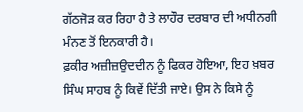ਗੱਠਜੋੜ ਕਰ ਰਿਹਾ ਹੈ ਤੇ ਲਾਹੌਰ ਦਰਬਾਰ ਦੀ ਅਧੀਨਗੀ ਮੰਨਣ ਤੋਂ ਇਨਕਾਰੀ ਹੈ।
ਫ਼ਕੀਰ ਅਜ਼ੀਜ਼ਉਦਦੀਨ ਨੂੰ ਫਿਕਰ ਹੋਇਆ, ਇਹ ਖ਼ਬਰ ਸਿੰਘ ਸਾਹਬ ਨੂੰ ਕਿਵੇਂ ਦਿੱਤੀ ਜਾਏ। ਉਸ ਨੇ ਕਿਸੇ ਨੂੰ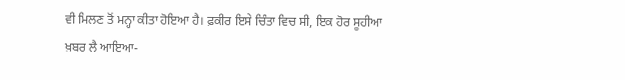ਵੀ ਮਿਲਣ ਤੋਂ ਮਨ੍ਹਾ ਕੀਤਾ ਹੋਇਆ ਹੈ। ਫ਼ਕੀਰ ਇਸੇ ਚਿੰਤਾ ਵਿਚ ਸੀ, ਇਕ ਹੋਰ ਸੂਹੀਆ ਖ਼ਬਰ ਲੈ ਆਇਆ-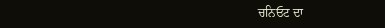ਚਨਿਓਟ ਦਾ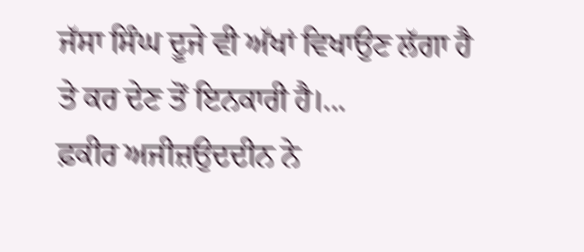ਜੱਸਾ ਸਿੰਘ ਦੂਜੇ ਵੀ ਅੱਖਾਂ ਵਿਖਾਉਣ ਲੱਗਾ ਹੈ ਤੇ ਕਰ ਦੇਣ ਤੋਂ ਇਨਕਾਰੀ ਹੈ।...
ਫ਼ਕੀਰ ਅਜੀਜ਼ਉਦਦੀਨ ਨੇ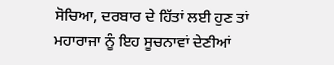ਸੋਚਿਆ, ਦਰਬਾਰ ਦੇ ਹਿੱਤਾਂ ਲਈ ਹੁਣ ਤਾਂ ਮਹਾਰਾਜਾ ਨੂੰ ਇਹ ਸੂਚਨਾਵਾਂ ਦੇਣੀਆਂ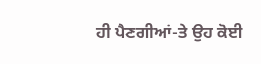ਹੀ ਪੈਣਗੀਆਂ-ਤੇ ਉਹ ਕੋਈ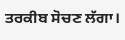ਤਰਕੀਬ ਸੋਚਣ ਲੱਗਾ।